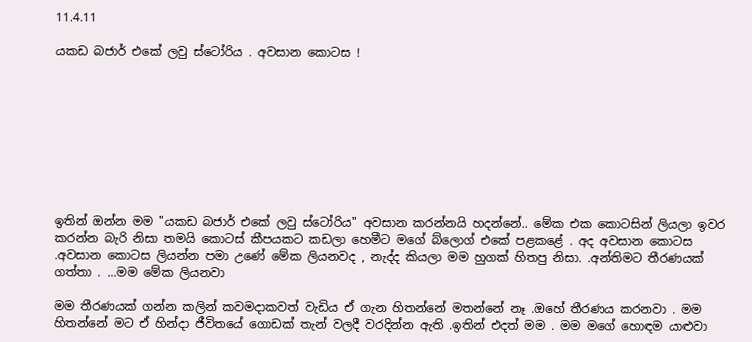11.4.11

යකඩ බජාර් එකේ ලවු ස්ටෝරිය . අවසාන කොටස !









ඉතින් ඔන්න මම "යකඩ බජාර් එකේ ලවු ස්ටෝරිය" අවසාන කරන්නයි හදන්නේ.. මේක එක කොටසින් ලියලා ඉවර කරන්න බැරි නිසා තමයි කොටස් කීපයකට කඩලා හෙමීට මගේ බ්ලොග් එකේ පළකළේ . අද අවසාන කොටස .අවසාන කොටස ලියන්න පමා උණේ මේක ලියනවද , නැද්ද කියලා මම හුගක් හිතපු නිසා. .අන්තිමට තීරණයක් ගත්තා . ...මම මේක ලියනවා

මම තීරණයක් ගන්න කලින් කවමදාකවත් වැඩිය ඒ ගැන හිතන්නේ මතන්නේ නෑ .ඔහේ තීරණය කරනවා . මම හිතන්නේ මට ඒ හින්දා ජීවිතයේ ගොඩක් තැන් වලදී වරදින්න ඇති .ඉතින් එදත් මම . මම මගේ හොඳම යාළුවා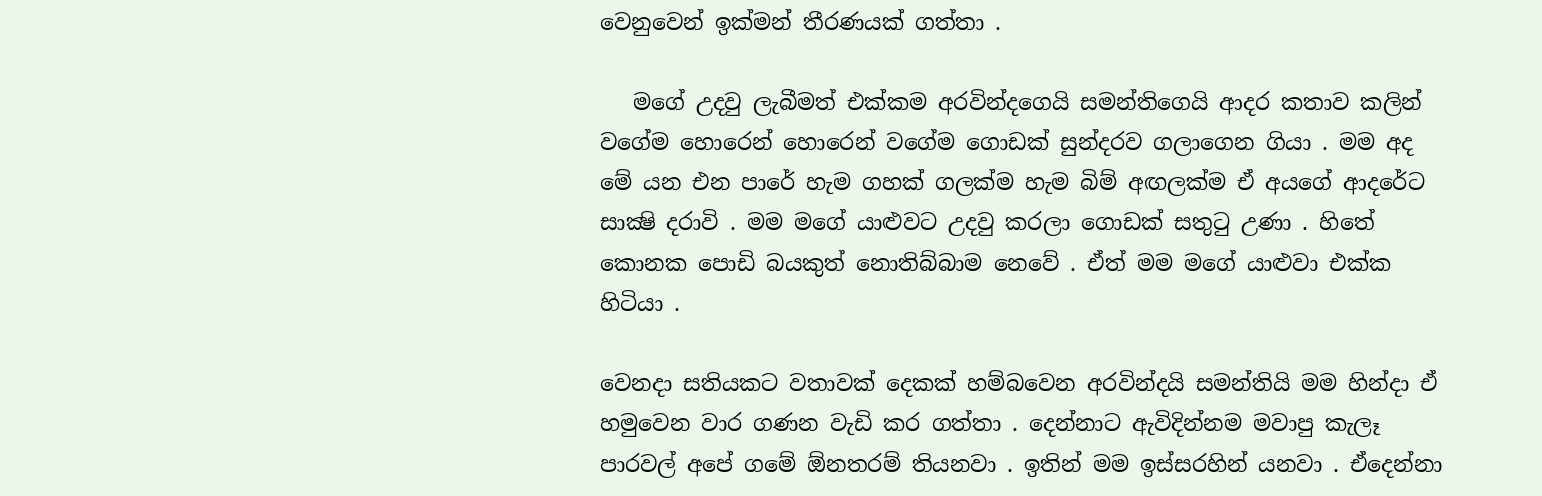වෙනුවෙන් ඉක්මන් තීරණයක් ගත්තා .

   මගේ උදවු ලැබීමත් එක්කම අරවින්දගෙයි සමන්තිගෙයි ආදර කතාව කලින් වගේම හොරෙන් හොරෙන් වගේම ගොඩක් සුන්දරව ගලාගෙන ගියා . මම අද මේ යන එන පාරේ හැම ගහක් ගලක්ම හැම බිම් අඟලක්ම ඒ අයගේ ආදරේට සාක්‍ෂි දරාවි . මම මගේ යාළුවට උදවු කරලා ගොඩක් සතුටු උණා . හිතේ කොනක පොඩි බයකුත් නොතිබ්බාම නෙවේ . ඒත් මම මගේ යාළුවා එක්ක හිටියා .

වෙනදා සතියකට වතාවක් දෙකක් හම්බවෙන අරවින්දයි සමන්තියි මම හින්දා ඒ හමුවෙන වාර ගණන වැඩි කර ගත්තා . දෙන්නාට ඇවිදින්නම මවාපු කැලෑ පාරවල් අපේ ගමේ ඕනතරම් තියනවා . ඉතින් මම ඉස්සරහින් යනවා . ඒදෙන්නා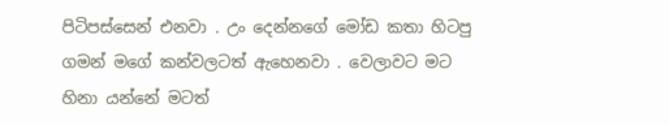පිටිපස්සෙන් එනවා . උං දෙන්නගේ මෝඩ කතා හිටපු ගමන් මගේ කන්වලටත් ඇහෙනවා . වෙලාවට මට හිනා යන්නේ මටත්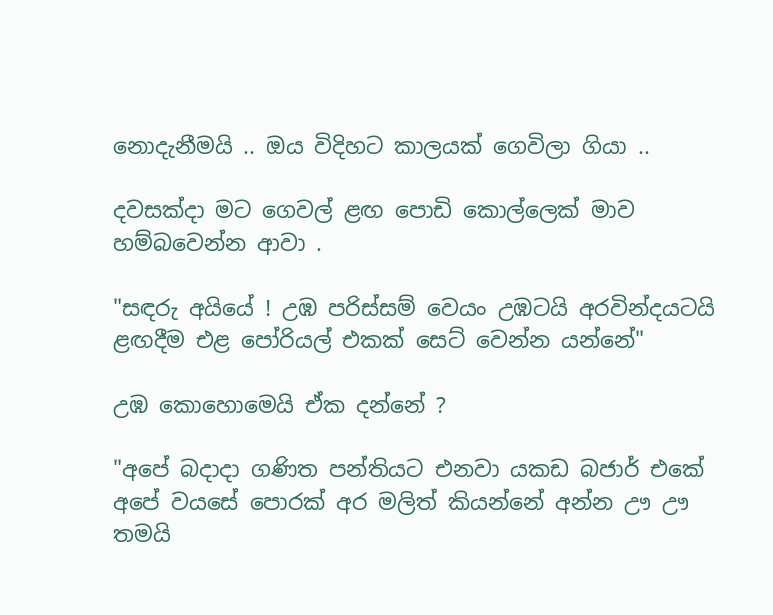නොදැනීමයි .. ඔය විදිහට කාලයක් ගෙවිලා ගියා ..

දවසක්දා මට ගෙවල් ළඟ පොඩි කොල්ලෙක් මාව හම්බවෙන්න ආවා .

"සඳරු අයියේ ! උඹ පරිස්සම් වෙයං උඹටයි අරවින්දයටයි ළඟදීම එළ පෝරියල් එකක් සෙට් වෙන්න යන්නේ"

උඹ කොහොමෙයි ඒක දන්නේ ?

"අපේ බදාදා ගණිත පන්තියට එනවා යකඩ බජාර් එකේ අපේ වයසේ පොරක් අර මලිත් කියන්නේ අන්න ඌ ඌ තමයි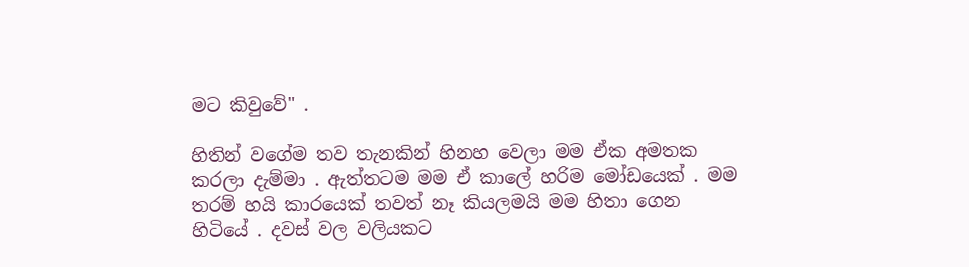මට කිවුවේ" .

හිතින් වගේම තව තැනකින් හිනහ වෙලා මම ඒක අමතක කරලා දැම්මා . ඇත්තටම මම ඒ කාලේ හරිම මෝඩයෙක් . මම තරම් හයි කාරයෙක් තවත් නෑ කියලමයි මම හිතා ගෙන හිටියේ . දවස් වල වලියකට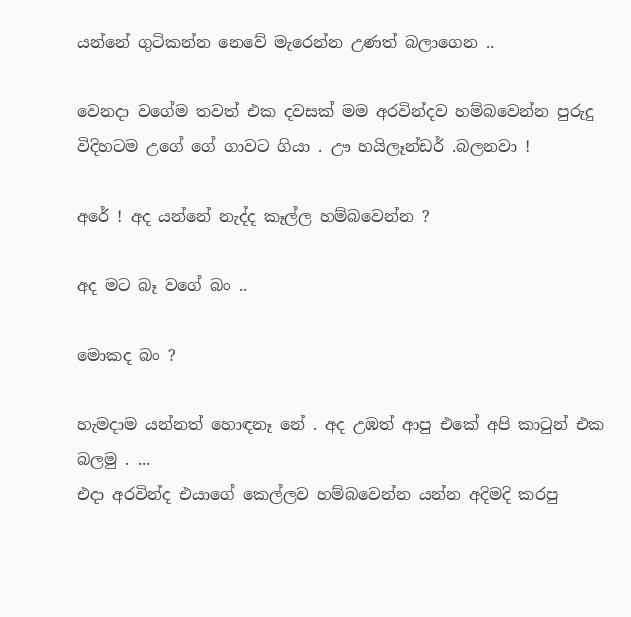යන්නේ ගුටිකන්න නෙවේ මැරෙන්න උණත් බලාගෙන ..

වෙනදා වගේම තවත් එක දවසක් මම අරවින්දව හම්බවෙන්න පුරුදු විදිහටම උගේ ගේ ගාවට ගියා . ඌ හයිලෑන්ඩර් .බලනවා !

අරේ ! අද යන්නේ නැද්ද කෑල්ල හම්බවෙන්න ?

අද මට බෑ වගේ බං ..

මොකද බං ?

හැමදාම යන්නත් හොඳනෑ නේ . අද උඹත් ආපු එකේ අපි කාටුන් එක බලමු . ...
එදා අරවින්ද එයාගේ කෙල්ලව හම්බවෙන්න යන්න අදිමදි කරපු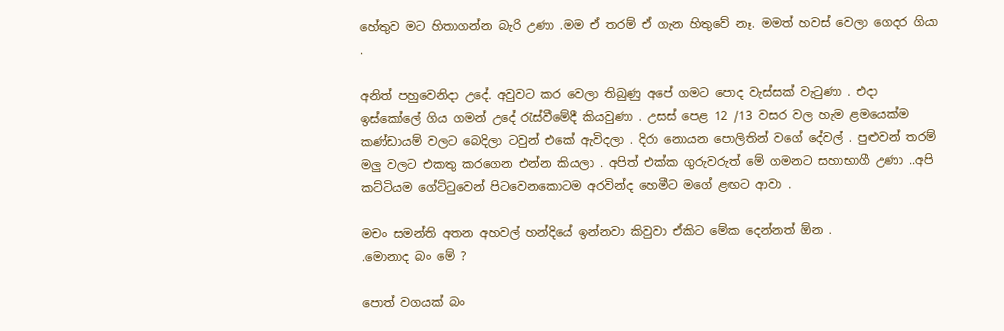හේතුව මට හිතාගන්න බැරි උණා .මම ඒ තරම් ඒ ගැන හිතුවේ නෑ. මමත් හවස් වෙලා ගෙදර ගියා .

අනිත් පහුවෙනිදා උදේ. අවුවට කර වෙලා තිබුණු අපේ ගමට පොද වැස්සක් වැටුණා . එදා ඉස්කෝලේ ගිය ගමන් උදේ රැස්වීමේදී කියවුණා . උසස් පෙළ 12 /13 වසර වල හැම ළමයෙක්ම කණ්ඩායම් වලට බෙදිලා ටවුන් එකේ ඇවිදලා . දිරා නොයන පොලිතින් වගේ දේවල් . පුළුවන් තරම් මලු වලට එකතු කරගෙන එන්න කියලා . අපිත් එක්ක ගුරුවරුත් මේ ගමනට සහාභාගී උණා ..අපි කට්ටියම ගේට්ටුවෙන් පිටවෙනකොටම අරවින්ද හෙමීට මගේ ළඟට ආවා .

මචං සමන්ති අතන අහවල් හන්දියේ ඉන්නවා කිවුවා ඒකිට මේක දෙන්නත් ඕන .
.මොනාද බං මේ ?

පොත් වගයක් බං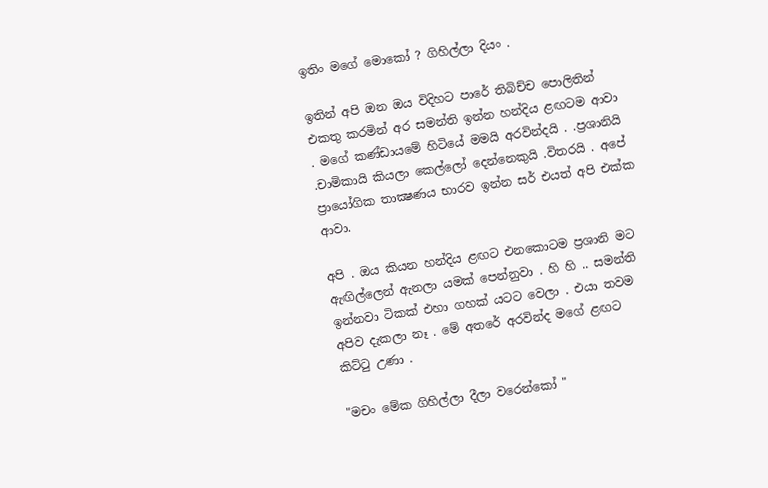ඉතිං මගේ මොකෝ ? ගිහිල්ලා දියං .

ඉතින් අපි ඔන ඔය විදිහට පාරේ තිබිච්ච පොලිතින් එකතු කරමින් අර සමන්ති ඉන්න හන්දිය ළඟටම ආවා . මගේ කණ්ඩායමේ හිටියේ මමයි අරවින්දයි . .ප්‍රශානියි .චාමිකායි කියලා කෙල්ලෝ දෙන්නෙකුයි .විතරයි . අපේ ප්‍රායෝගික තාක්‍ෂණය භාරව ඉන්න සර් එයත් අපි එක්ක ආවා.

අපි . ඔය කියන හන්දිය ළඟට එනකොටම ප්‍රශානි මට ඇඟිල්ලෙන් ඇනලා යමක් පෙන්නුවා . හි හි .. සමන්ති ඉන්නවා ටිකක් එහා ගහක් යටට වෙලා . එයා තවම අපිව දැකලා නෑ . මේ අතරේ අරවින්ද මගේ ළඟට කිට්ටු උණා .

"මචං මේක ගිහිල්ලා දීලා වරෙන්කෝ "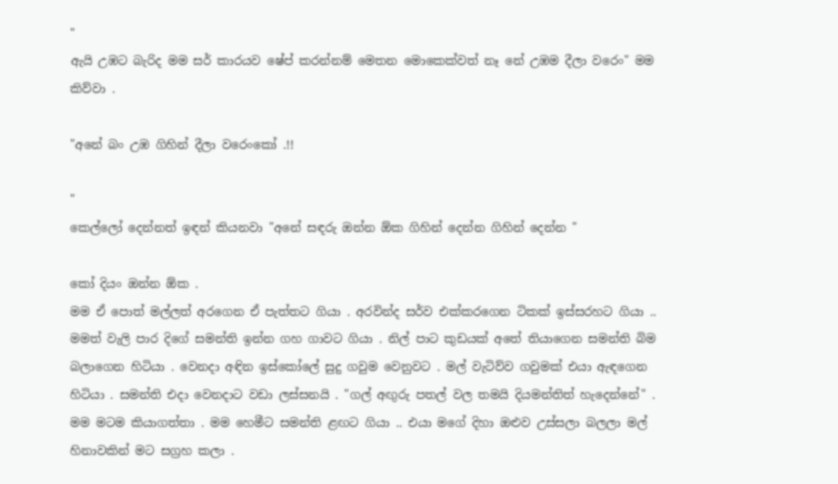"
ඇයි උඹට බැරිද මම සර් කාරයව ෂේප් කරන්නම් මෙතන මොකෙක්වත් නෑ නේ උඹම දීලා වරෙං" මම කිව්වා .

"අනේ බං උඹ ගිහින් දීලා වරෙංකෝ .!!

"
කෙල්ලෝ දෙන්නත් ඉඳන් කියනවා "අනේ සඳරු ඔන්න ඕක ගිහින් දෙන්න ගිහින් දෙන්න "

කෝ දියං ඔන්න ඕක .
මම ඒ පොත් මල්ලත් අරගෙන ඒ පැත්තට ගියා . අරවින්ද සර්ව එක්කරගෙන ටිකක් ඉස්සරහට ගියා .. මමත් වැලි පාර දිගේ සමන්ති ඉන්න ගහ ගාවට ගියා . නිල් පාට කුඩයක් අතේ තියාගෙන සමන්ති බිම බලාගෙන හිටියා . වෙනදා අඳින ඉස්කෝලේ සුදු ගවුම වෙනුවට . මල් වැටිව්ව ගවුමක් එයා ඇඳගෙන හිටියා . සමන්ති එදා වෙනදාට වඩා ලස්සනයි . "ගල් අඟුරු පතල් වල තමයි දියමන්තිත් හැදෙන්නේ" . මම මටම කියාගත්තා . මම හෙමීට සමන්ති ළඟට ගියා .. එයා මගේ දිහා ඔළුව උස්සලා බලලා මල් හිනාවකින් මට සග්‍රහ කලා .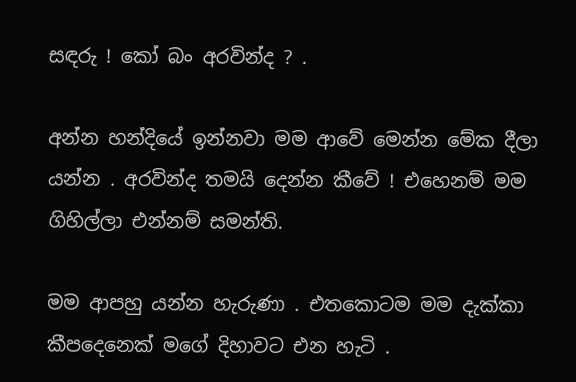සඳරු ! කෝ බං අරවින්ද ? .

අන්න හන්දියේ ඉන්නවා මම ආවේ මෙන්න මේක දීලා යන්න . අරවින්ද තමයි දෙන්න කීවේ ! එහෙනම් මම ගිහිල්ලා එන්නම් සමන්ති.

මම ආපහු යන්න හැරුණා . එතකොටම මම දැක්කා කීපදෙනෙක් මගේ දිහාවට එන හැටි .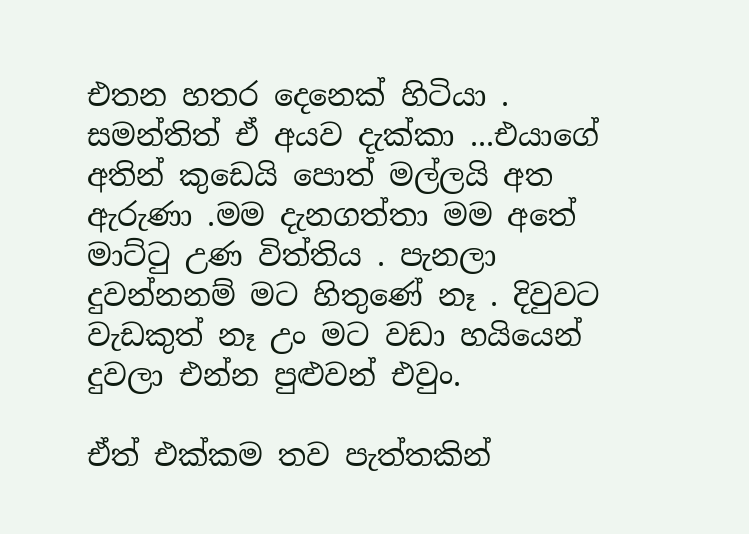එතන හතර දෙනෙක් හිටියා . සමන්තිත් ඒ අයව දැක්කා ...එයාගේ අතින් කුඩෙයි පොත් මල්ලයි අත ඇරුණා .මම දැනගත්තා මම අතේ මාට්ටු උණ විත්තිය . පැනලා දුවන්නනම් මට හිතුණේ නෑ . දිවුවට වැඩකුත් නෑ උං මට වඩා හයියෙන් දුවලා එන්න පුළුවන් එවුං.

ඒත් එක්කම තව පැත්තකින්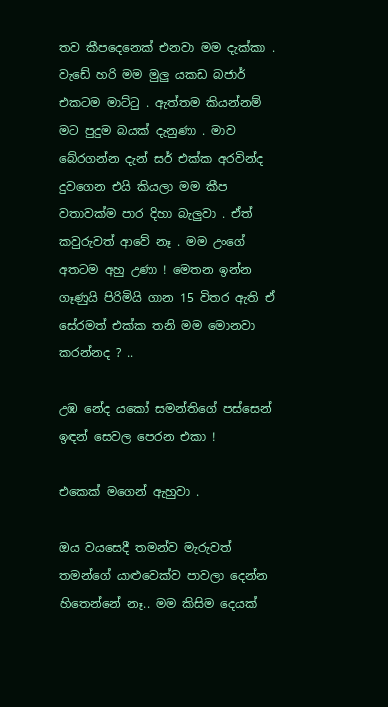තව කීපදෙනෙක් එනවා මම දැක්කා . වැඩේ හරි මම මුලු යකඩ බජාර් එකටම මාට්ටු . ඇත්තම කියන්නම් මට පුදුම බයක් දැනුණා . මාව බේරගන්න දැන් සර් එක්ක අරවින්ද දුවගෙන එයි කියලා මම කීප වතාවක්ම පාර දිහා බැලුවා . ඒත් කවුරුවත් ආවේ නෑ . මම උංගේ අතටම අහු උණා ! මෙතන ඉන්න ගෑණුයි පිරිමියි ගාන 15 විතර ඇති ඒ සේරමත් එක්ක තනි මම මොනවා කරන්නද ? ..

උඹ නේද යකෝ සමන්තිගේ පස්සෙන් ඉඳන් සෙවල පෙරන එකා !

එකෙක් මගෙන් ඇහුවා .

ඔය වයසෙදී තමන්ව මැරුවත් තමන්ගේ යාළුවෙක්ව පාවලා දෙන්න හිතෙන්නේ නෑ.. මම කිසිම දෙයක්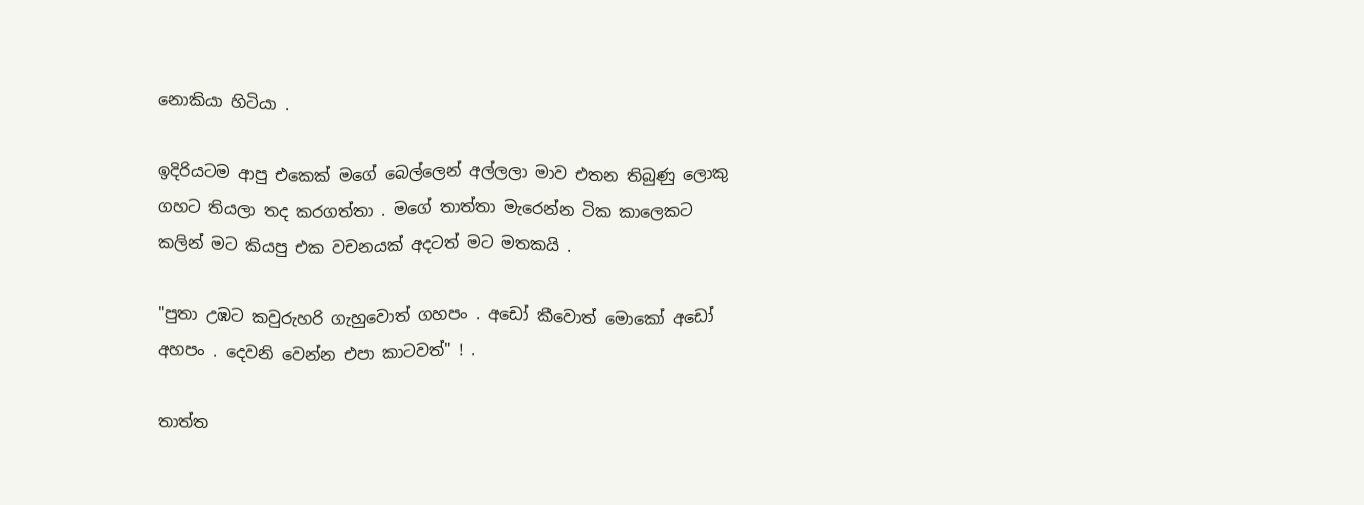නොකියා හිටියා .

ඉදිරියටම ආපු එකෙක් මගේ බෙල්ලෙන් අල්ලලා මාව එතන තිබුණු ලොකු ගහට තියලා තද කරගත්තා . මගේ තාත්තා මැරෙන්න ටික කාලෙකට කලින් මට කියපු එක වචනයක් අදටත් මට මතකයි .

"පුතා උඹට කවුරුහරි ගැහුවොත් ගහපං . අඩෝ කීවොත් මොකෝ අඩෝ අහපං . දෙවනි වෙන්න එපා කාටවත්" ! .

තාත්ත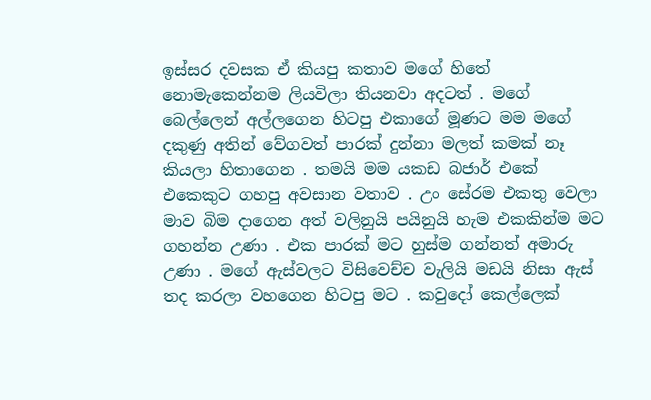ඉස්සර දවසක ඒ කියපු කතාව මගේ හිතේ නොමැකෙන්නම ලියවිලා තියනවා අදටත් . මගේ බෙල්ලෙන් අල්ලගෙන හිටපු එකාගේ මූණට මම මගේ දකුණු අතින් වේගවත් පාරක් දුන්නා මලත් කමක් නෑ කියලා හිතාගෙන . තමයි මම යකඩ බජාර් එකේ එකෙකුට ගහපු අවසාන වතාව . උං සේරම එකතු වෙලා මාව බිම දාගෙන අත් වලිනුයි පයිනුයි හැම එකකින්ම මට ගහන්න උණා . එක පාරක් මට හුස්ම ගන්නත් අමාරු උණා . මගේ ඇස්වලට විසිවෙච්ච වැලියි මඩයි නිසා ඇස් තද කරලා වහගෙන හිටපු මට . කවුදෝ කෙල්ලෙක්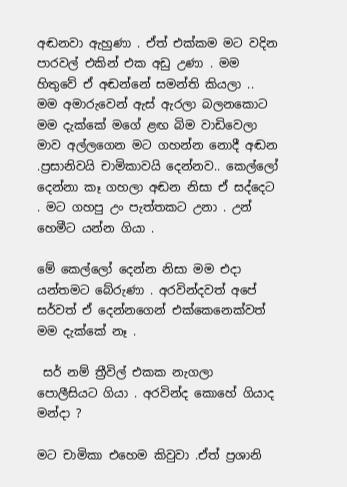අඬනවා ඇහුණා . ඒත් එක්කම මට වදින පාරවල් එකින් එක අඩු උණා . මම හිතුවේ ඒ අඬන්නේ සමන්ති කියලා .. මම අමාරුවෙන් ඇස් ඇරලා බලනකොට මම දැක්කේ මගේ ළඟ බිම වාඩිවෙලා මාව අල්ලගෙන මට ගහන්න නොදී අඬන .ප්‍රසානිවයි චාමිකාවයි දෙන්නව.. කෙල්ලෝ දෙන්නා කෑ ගහලා අඬන නිසා ඒ සද්දෙට . මට ගහපු උං පැත්තකට උනා . උන් හෙමීට යන්න ගියා .

මේ කෙල්ලෝ දෙන්න නිසා මම එදා යන්තමට බේරුණා . අරවින්දවත් අපේ සර්වත් ඒ දෙන්නගෙන් එක්කෙනෙක්වත් මම දැක්කේ නෑ .

 සර් නම් ත්‍රීවිල් එකක නැගලා පොලීසියට ගියා . අරවින්ද කොහේ ගියාද මන්දා ?

මට චාමිකා එහෙම කිවුවා .ඒත් ප්‍රශානි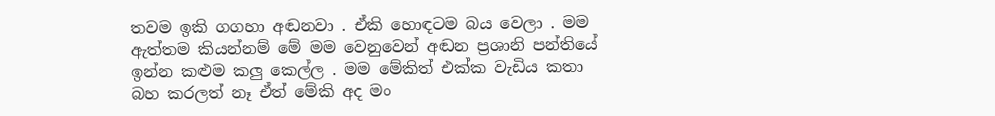තවම ඉකි ගගහා අඬනවා . ඒකි හොඳටම බය වෙලා . මම ඇත්තම කියන්නම් මේ මම වෙනුවෙන් අඬන ප්‍රශානි පන්තියේ ඉන්න කළුම කලු කෙල්ල . මම මේකිත් එක්ක වැඩිය කතා බහ කරලත් නෑ ඒත් මේකි අද මං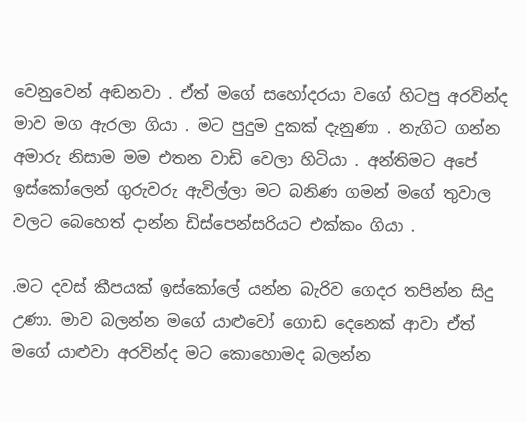වෙනුවෙන් අඬනවා . ඒත් මගේ සහෝදරයා වගේ හිටපු අරවින්ද මාව මග ඇරලා ගියා . මට පුදුම දුකක් දැනුණා . නැගිට ගන්න අමාරු නිසාම මම එතන වාඩි වෙලා හිටියා . අන්තිමට අපේ ඉස්කෝලෙන් ගුරුවරු ඇවිල්ලා මට බනිණ ගමන් මගේ තුවාල වලට බෙහෙත් දාන්න ඩිස්පෙන්සරියට එක්කං ගියා .

.මට දවස් කීපයක් ඉස්කෝලේ යන්න බැරිව ගෙදර තපින්න සිදු උණා. මාව බලන්න මගේ යාළුවෝ ගොඩ දෙනෙක් ආවා ඒත් මගේ යාළුවා අරවින්ද මට කොහොමද බලන්න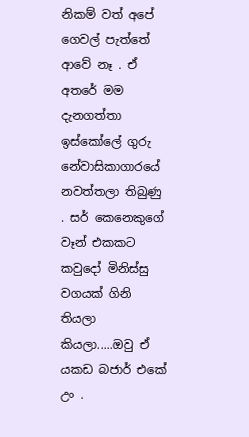නිකම් වත් අපේ ගෙවල් පැත්තේ ආවේ නෑ . ඒ අතරේ මම දැනගත්තා ඉස්කෝලේ ගුරු නේවාසිකාගාරයේ නවත්තලා තිබුණු . සර් කෙනෙකුගේ වෑන් එකකට කවුදෝ මිනිස්සු වගයක් ගිනි තියලා කියලා.....ඔවු ඒ යකඩ බජාර් එකේ උං .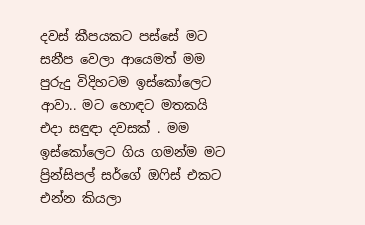දවස් කීපයකට පස්සේ මට සනීප වෙලා ආයෙමත් මම පුරුදු විදිහටම ඉස්කෝලෙට ආවා.. මට හොඳට මතකයි එදා සඳුඳා දවසක් . මම ඉස්කෝලෙට ගිය ගමන්ම මට ප්‍රින්සිපල් සර්ගේ ඔෆිස් එකට එන්න කියලා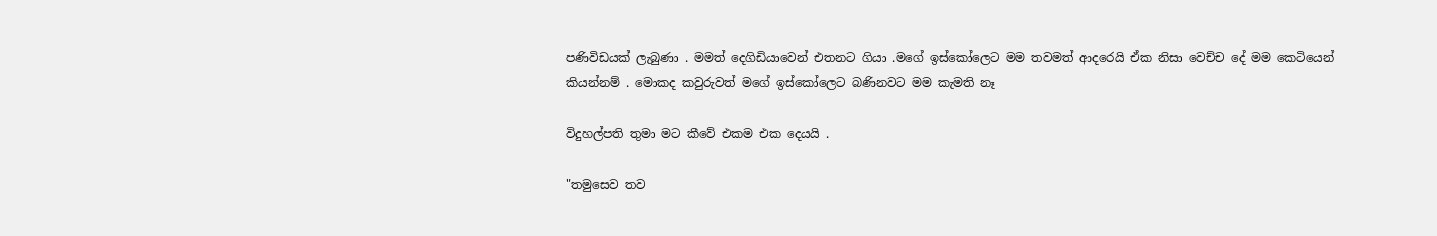පණිවිඩයක් ලැබුණා . මමත් දෙගිඩියාවෙන් එතනට ගියා .මගේ ඉස්කෝලෙට මම තවමත් ආදරෙයි ඒක නිසා වෙච්ච දේ මම කෙටියෙන් කියන්නම් . මොකද කවුරුවත් මගේ ඉස්කෝලෙට බණිනවට මම කැමති නෑ

විදුහල්පති තුමා මට කීවේ එකම එක දෙයයි .

"තමුසෙව තව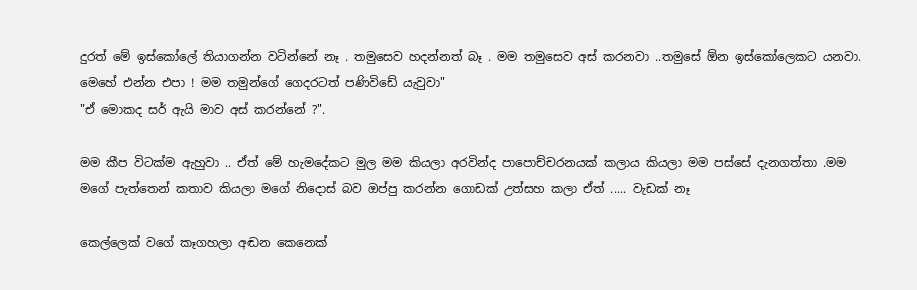දුරත් මේ ඉස්කෝලේ තියාගන්න වටින්නේ නෑ . තමුසෙව හදන්නත් බෑ . මම තමුසෙව අස් කරනවා ..තමුසේ ඕන ඉස්කෝලෙකට යනවා. මෙහේ එන්න එපා ! මම තමුන්ගේ ගෙදරටත් පණිවිඩේ යැවුවා"
"ඒ මොකද සර් ඇයි මාව අස් කරන්නේ ?".

මම කීප විටක්ම ඇහුවා .. ඒත් මේ හැමදේකට මුල මම කියලා අරවින්ද පාපොච්චරනයක් කලාය කියලා මම පස්සේ දැනගත්තා .මම මගේ පැත්තෙන් කතාව කියලා මගේ නිදොස් බව ඔප්පු කරන්න ගොඩක් උත්සහ කලා ඒත් ..... වැඩක් නෑ

කෙල්ලෙක් වගේ කෑගහලා අඬන කෙනෙක්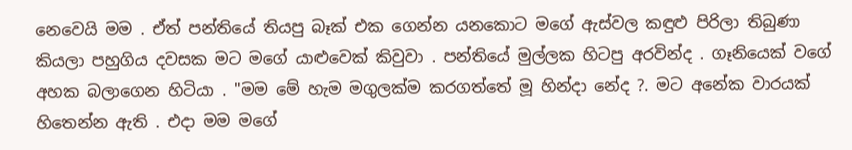නෙවෙයි මම . ඒත් පන්තියේ තියපු බෑක් එක ගෙන්න යනකොට මගේ ඇස්වල කඳුළු පිරිලා තිබුණා කියලා පහුගිය දවසක මට මගේ යාළුවෙක් කිවුවා . පන්තියේ මුල්ලක හිටපු අරවින්ද . ගෑනියෙක් වගේ අහක බලාගෙන හිටියා . "මම මේ හැම මගුලක්ම කරගත්තේ මූ හින්දා නේද ?. මට අනේක වාරයක් හිතෙන්න ඇති . එදා මම මගේ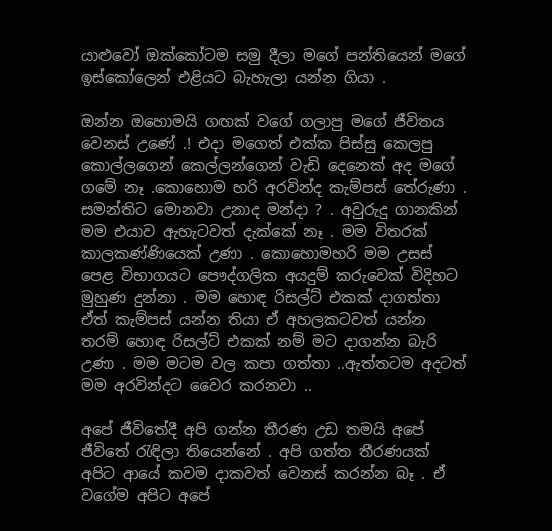යාළුවෝ ඔක්කෝටම සමු දීලා මගේ පන්තියෙන් මගේ ඉස්කෝලෙන් එළියට බැහැලා යන්න ගියා .

ඔන්න ඔහොමයි ගඟක් වගේ ගලාපු මගේ ජීවිතය වෙනස් උණේ .! එදා මගෙත් එක්ක පිස්සු කෙලපු කොල්ලගෙන් කෙල්ලන්ගෙන් වැඩි දෙනෙක් අද මගේ ගමේ නෑ .කොහොම හරි අරවින්ද කැම්පස් තේරුණා . සමන්තිට මොනවා උනාද මන්දා ? . අවුරුදු ගානකින් මම එයාව ඇහැටවත් දැක්කේ නෑ . මම විතරක් කාලකණ්ණියෙක් උණා . කොහොමහරි මම උසස් පෙළ විභාගයට පෞද්ගලික අයදුම් කරුවෙක් විදිහට මුහුණ දුන්නා . මම හොඳ රිසල්ට් එකක් දාගත්තා ඒත් කැම්පස් යන්න තියා ඒ අහලකටවත් යන්න තරම් හොඳ රිසල්ට් එකක් නම් මට දාගන්න බැරි උණා . මම මටම වල කපා ගත්තා ..ඇත්තටම අදටත් මම අරවින්දට වෛර කරනවා ..

අපේ ජීවිතේදී අපි ගන්න තීරණ උඩ තමයි අපේ ජීවිතේ රැඳිලා තියෙන්නේ . අපි ගත්ත තීරණයක් අපිට ආයේ කවම දාකවත් වෙනස් කරන්න බෑ . ඒ වගේම අපිට අපේ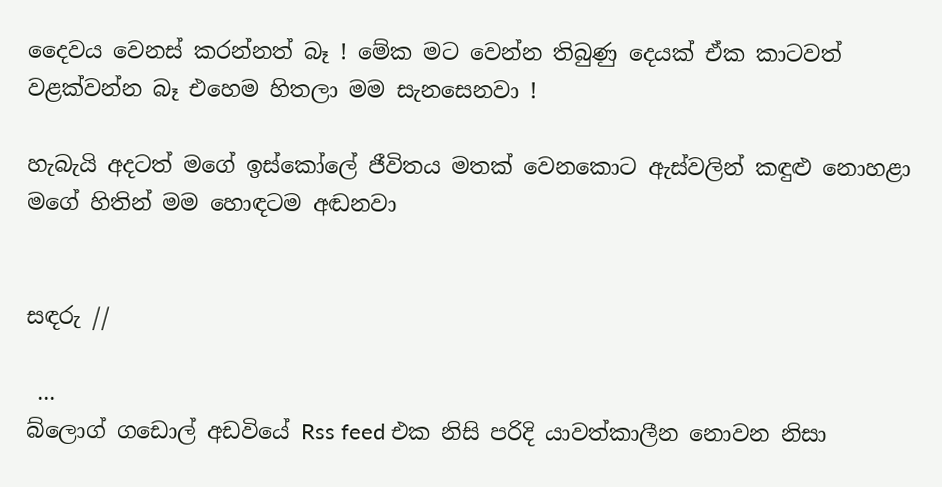දෛවය වෙනස් කරන්නත් බෑ ! මේක මට වෙන්න තිබුණු දෙයක් ඒක කාටවත් වළක්වන්න බෑ එහෙම හිතලා මම සැනසෙනවා !

හැබැයි අදටත් මගේ ඉස්කෝලේ ජීවිතය මතක් වෙනකොට ඇස්වලින් කඳුළු නොහළා මගේ හිතින් මම හොඳටම අඬනවා


සඳරු //

 ...
බ්ලොග් ගඩොල් අඩවියේ Rss feed එක නිසි පරිදි යාවත්කාලීන නොවන නිසා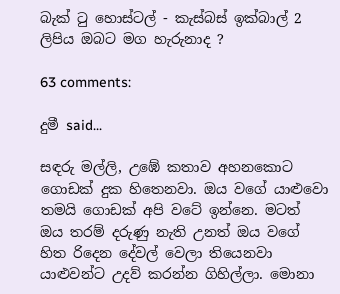බැක් ටු හොස්ටල් - කැස්බස් ඉක්බාල් 2  ලිපිය ඔබට මග හැරුනාද ?

63 comments:

දුමී said...

සඳරු මල්ලි, උඹේ කතාව අහනකොට ගොඩක් දුක හිතෙනවා. ඔය වගේ යාළුවො තමයි ගොඩක් අපි වටේ ඉන්නෙ. මටත් ඔය තරම් දරුණු නැති උනත් ඔය වගේ හිත රිදෙන දේවල් වෙලා තියෙනවා යාළුවන්ට උදව් කරන්න ගිහිල්ලා. මොනා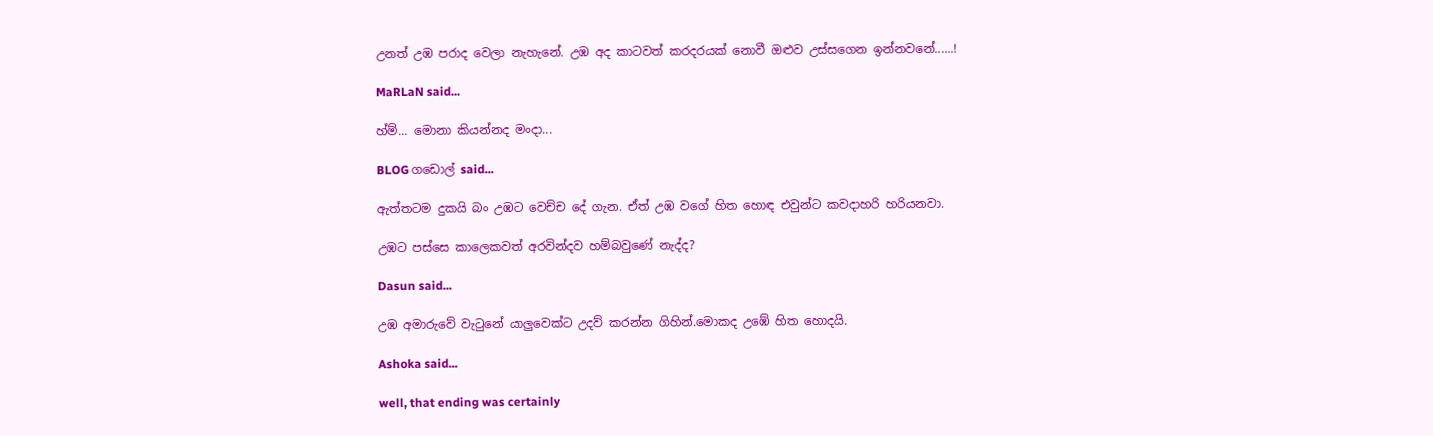උනත් උඹ පරාද වෙලා නැහැනේ. උඹ අද කාටවත් කරදරයක් නොවී ඔළුව උස්සගෙන ඉන්නවනේ......!

MaRLaN said...

හ්ම්... මොනා කියන්නද මංදා...

BLOG ගඩොල් said...

ඇත්තටම දුකයි බං උඹට වෙච්ච දේ ගැන. ඒත් උඹ වගේ හිත හොඳ එවුන්ට කවදාහරි හරියනවා.

උඹට පස්සෙ කාලෙකවත් අරවින්දව හම්බවුණේ නැද්ද?

Dasun said...

උඹ අමාරුවේ වැටුනේ යාලුවෙක්ට උදව් කරන්න ගිහින්.මොකද උඹේ හිත හොදයි.

Ashoka said...

well, that ending was certainly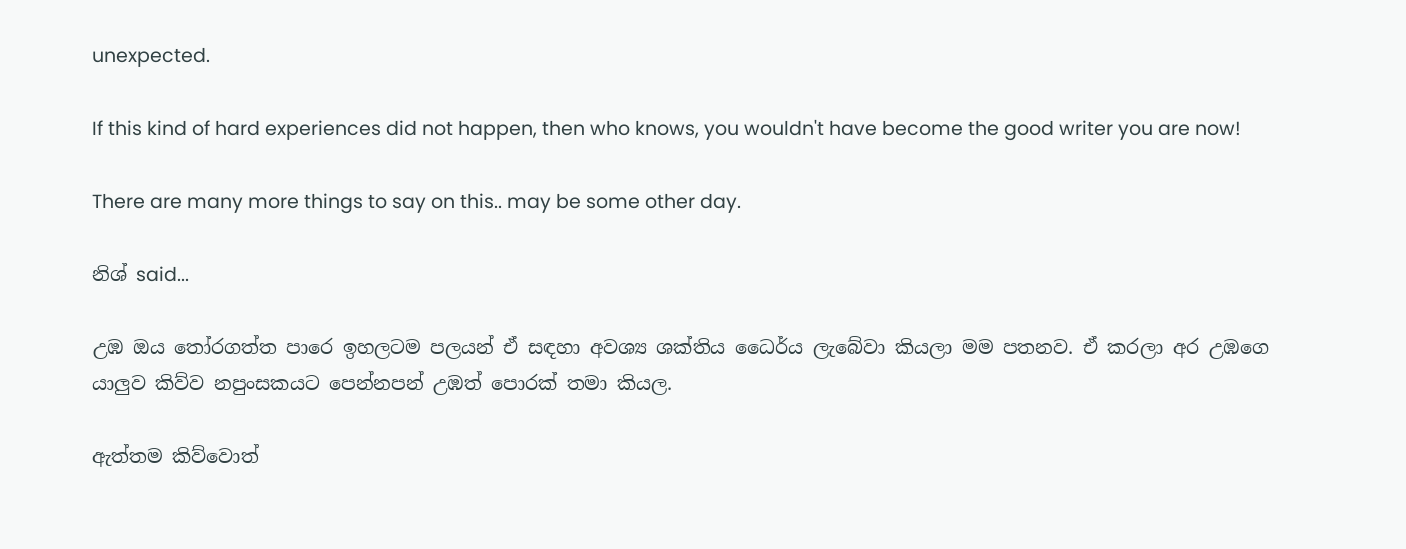unexpected.

If this kind of hard experiences did not happen, then who knows, you wouldn't have become the good writer you are now!

There are many more things to say on this.. may be some other day.

නිශ් said...

උඹ ඔය තෝරගත්ත පාරෙ ඉහලටම පලයන් ඒ සඳහා අවශ්‍ය ශක්තිය ධෛර්ය ලැබේවා කියලා මම පතනව. ඒ කරලා අර උඹගෙ යාලුව කිව්ව නපුංසකයට පෙන්නපන් උඹත් පොරක් තමා කියල.

ඇත්තම කිව්වොත්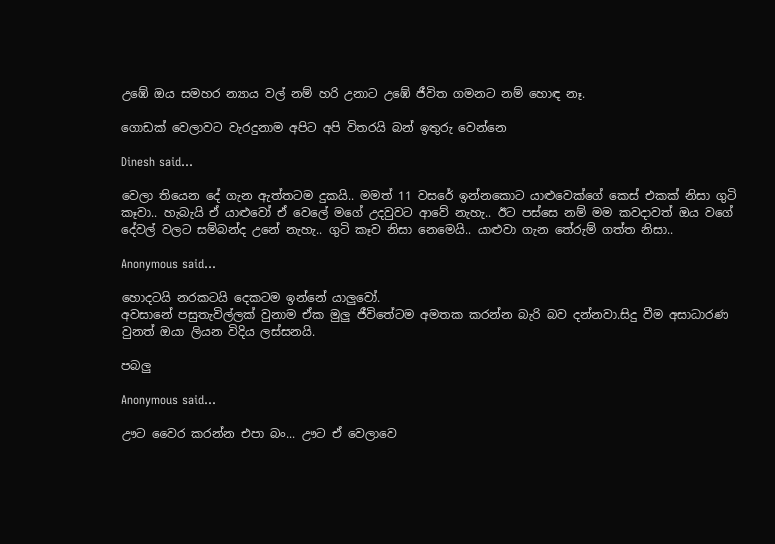උඹේ ඔය සමහර න්‍යාය වල් නම් හරි උනාට උඹේ ජීවිත ගමනට නම් හොඳ නෑ.

ගොඩක් වෙලාවට වැරදුනාම අපිට අපි විතරයි බන් ඉතුරු වෙන්නෙ

Dinesh said...

වෙලා තියෙන දේ ගැන ඇත්තටම දුකයි.. මමත් 11 වසරේ ඉන්නකොට යාළුවෙක්ගේ කෙස් එකක් නිසා ගුටි කෑවා.. හැබැයි ඒ යාළුවෝ ඒ වෙලේ මගේ උදවුවට ආවේ නැහැ.. ඊට පස්සෙ නම් මම කවදාවත් ඔය වගේ දේවල් වලට සම්බන්ද උනේ නැහැ.. ගුටි කෑව නිසා නෙමෙයි.. යාළුවා ගැන තේරුම් ගත්ත නිසා..

Anonymous said...

හොදටයි නරකටයි දෙකටම ඉන්නේ යාලුවෝ.
අවසානේ පසුතැවිල්ලක් වුනාම ඒක මුලු ජීවිතේටම අමතක කරන්න බැරි බව දන්නවා.සිදු වීම අසාධාරණ වුනත් ඔයා ලියන විදිය ලස්සනයි.

පබලු

Anonymous said...

ඌට වෛර කරන්න එපා බං... ඌට ඒ වෙලාවෙ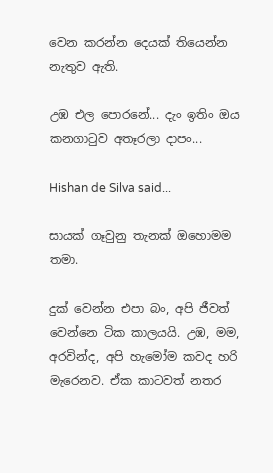වෙන කරන්න දෙයක් තියෙන්න නැතුව ඇති.

උඹ එල පොරනේ... දැං ඉතිං ඔය කනගාටුව අතෑරලා දාපං...

Hishan de Silva said...

සායක් ගෑවුනු තැනක් ඔහොමම තමා.

දුක් වෙන්න එපා බං, අපි ජීවත් වෙන්නෙ ටික කාලයයි. උඹ, මම, අරවින්ද, අපි හැමෝම කවද හරි මැරෙනව. ඒක කාටවත් නතර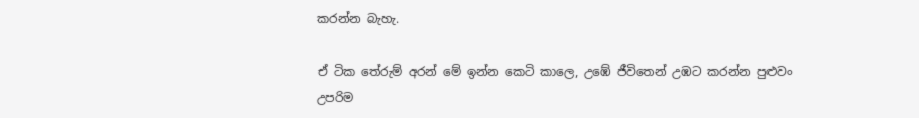කරන්න බැහැ.

ඒ ටික තේරුම් අරන් මේ ඉන්න කෙටි කාලෙ, උඹේ ජීවිතෙන් උඹට කරන්න පුළුවං උපරිම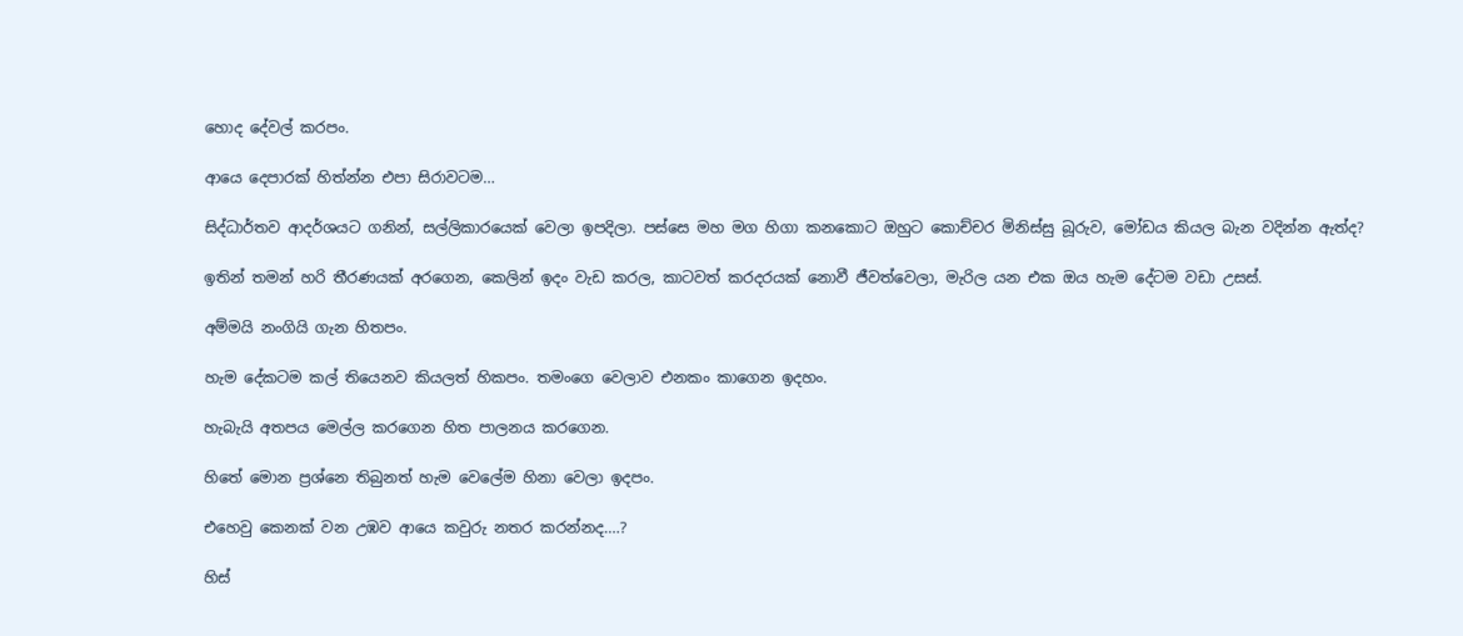හොද දේවල් කරපං.

ආයෙ දෙපාරක් හිත්න්න එපා සිරාවටම...

සිද්ධාර්තව ආදර්ශයට ගනින්, සල්ලිකාරයෙක් වෙලා ඉපදිලා. පස්සෙ මහ මග හිගා කනකොට ඔහුට කොච්චර මිනිස්සු බූරුව, මෝඩය කියල බැන වදින්න ඇත්ද?

ඉතින් තමන් හරි තීරණයක් අරගෙන, කෙලින් ඉදං වැඩ කරල, කාටවත් කරදරයක් නොවී ජීවත්වෙලා, මැරිල යන එක ඔය හැම දේටම වඩා උසස්.

අම්මයි නංගියි ගැන හිතපං.

හැම දේකටම කල් තියෙනව කියලත් හිකපං. තමංගෙ වෙලාව එනකං කාගෙන ඉදහං.

හැබැයි අතපය මෙල්ල කරගෙන හිත පාලනය කරගෙන.

හිතේ මොන ප්‍රශ්නෙ තිබුනත් හැම වෙලේම හිනා වෙලා ඉදපං.

එහෙවු කෙනක් වන උඹව ආයෙ කවුරු නතර කරන්නද....?

හිස්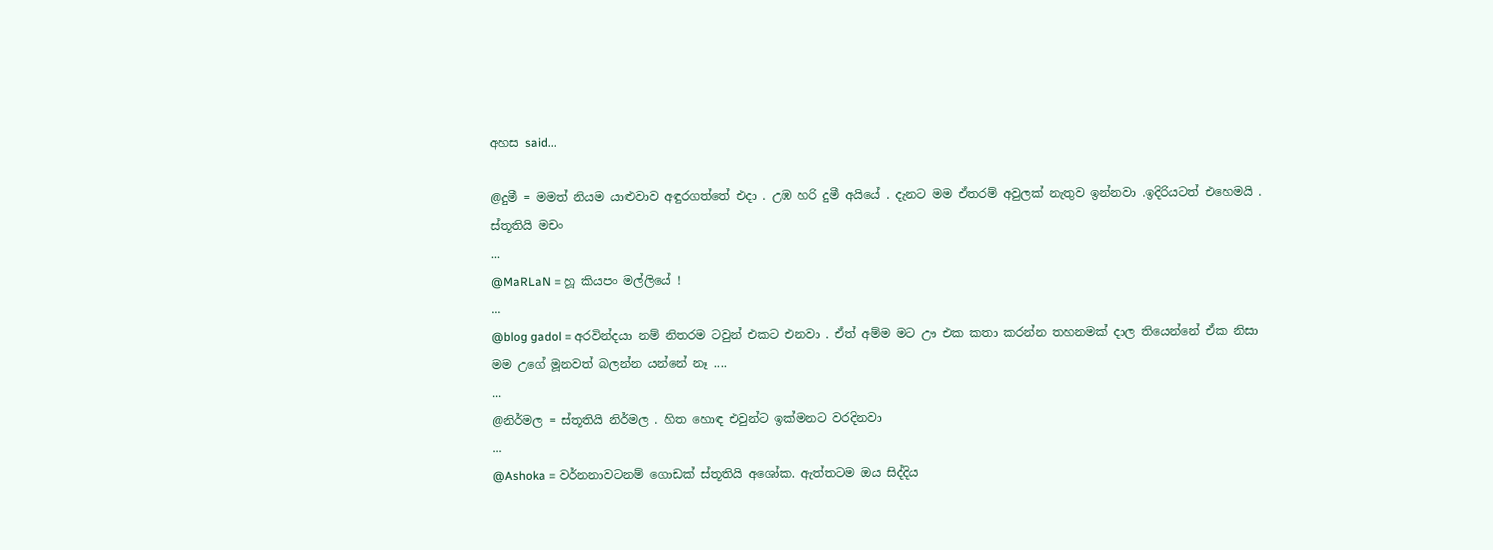අහස said...

@දුමී = මමත් නියම යාළුවාව අඳුරගත්තේ එදා . උඹ හරි දුමී අයියේ . දැනට මම ඒතරම් අවුලක් නැතුව ඉන්නවා .ඉදිරියටත් එහෙමයි . ස්තූතියි මචං
...
@MaRLaN = හූ කියපං මල්ලියේ !
...
@blog gadol = අරවින්දයා නම් නිතරම ටවුන් එකට එනවා . ඒත් අම්ම මට ඌ එක කතා කරන්න තහනමක් දාල තියෙන්නේ ඒක නිසා මම උගේ මූනවත් බලන්න යන්නේ නෑ ....
...
@නිර්මල = ස්තූතියි නිර්මල . හිත හොඳ එවුන්ට ඉක්මනට වරදිනවා
...
@Ashoka = වර්නනාවටනම් ගොඩක් ස්තූතියි අශෝක. ඇත්තටම ඔය සිද්දිය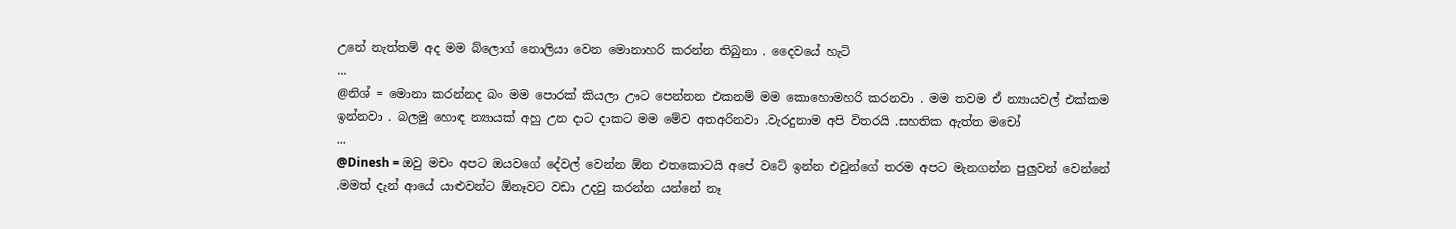උනේ නැත්තම් අද මම බ්ලොග් නොලියා වෙන මොනාහරි කරන්න තිබුනා . දෛවයේ හැටි
...
@නිශ් = මොනා කරන්නද බං මම පොරක් කියලා ඌට පෙන්නන එකනම් මම කොහොමහරි කරනවා . මම තවම ඒ න්‍යායවල් එක්කම ඉන්නවා . බලමු හොඳ න්‍යායක් අහු උන දාට දාකට මම මේව අතඅරිනවා .වැරදුනාම අපි විතරයි .සහතික ඇත්ත මචෝ
...
@Dinesh = ඔවු මචං අපට ඔයවගේ දේවල් වෙන්න ඕන එතකොටයි අපේ වටේ ඉන්න එවුන්ගේ තරම අපට මැනගන්න පුලුවන් වෙන්නේ .මමත් දැන් ආයේ යාළුවන්ට ඕනෑවට වඩා උදවු කරන්න යන්නේ නෑ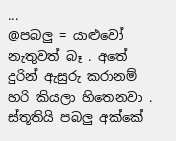...
@පබලු = යාළුවෝ නැතුවත් බෑ . අතේ දුරින් ඇසුරු කරානම් හරි කියලා හිතෙනවා . ස්තූතියි පබලු අක්කේ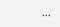...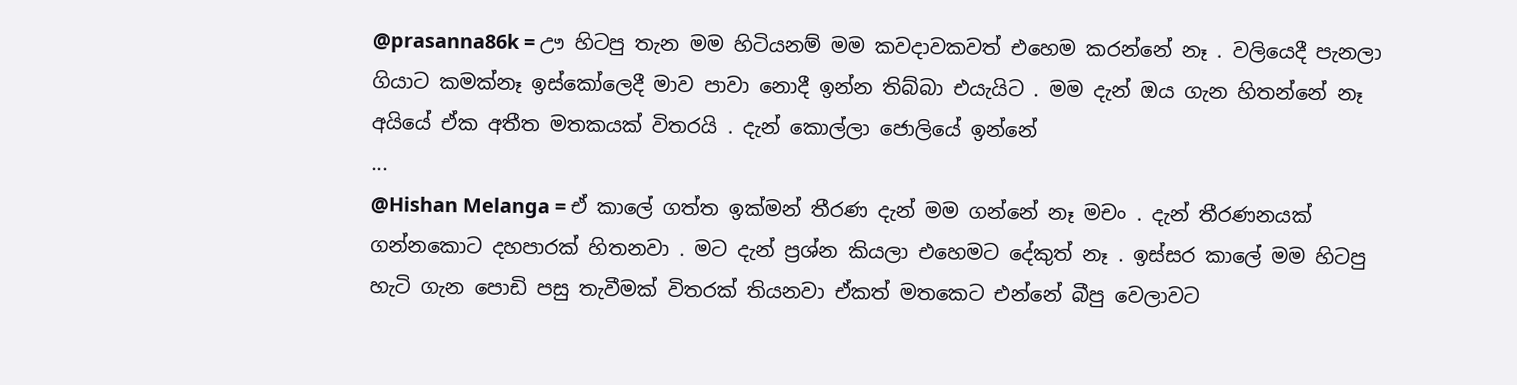@prasanna86k = ඌ හිටපු තැන මම හිටියනම් මම කවදාවකවත් එහෙම කරන්නේ නෑ . වලියෙදී පැනලා ගියාට කමක්නෑ ඉස්කෝලෙදී මාව පාවා නොදී ඉන්න තිබ්බා එයැයිට . මම දැන් ඔය ගැන හිතන්නේ නෑ අයියේ ඒක අතීත මතකයක් විතරයි . දැන් කොල්ලා ජොලියේ ඉන්නේ
...
@Hishan Melanga = ඒ කාලේ ගත්ත ඉක්මන් තීරණ දැන් මම ගන්නේ නෑ මචං . දැන් තීරණනයක් ගන්නකොට දහපාරක් හිතනවා . මට දැන් ප්‍රශ්න කියලා එහෙමට දේකුත් නෑ . ඉස්සර කාලේ මම හිටපු හැටි ගැන පොඩි පසු තැවීමක් විතරක් තියනවා ඒකත් මතකෙට එන්නේ බීපු වෙලාවට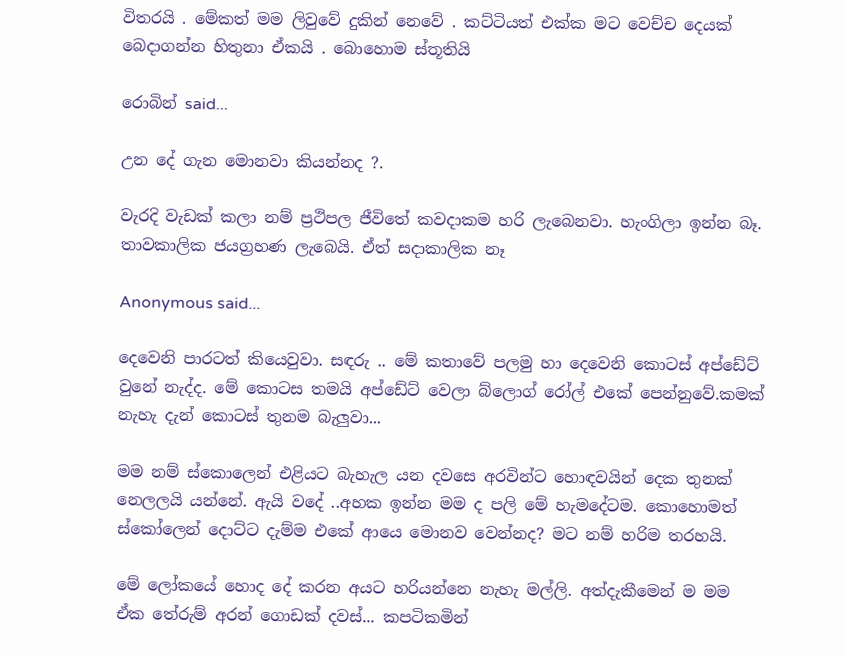විතරයි . මේකත් මම ලිවුවේ දුකින් නෙවේ . කට්ටියත් එක්ක මට වෙච්ච දෙයක් බෙදාගන්න හිතුනා ඒකයි . බොහොම ස්තූතියි

රොබින් said...

උන දේ ගැන මොනවා කියන්නද ?.

වැරදි වැඩක් කලා නම් ප්‍රථිපල ජීවිතේ කවදාකම හරි ලැබෙනවා. හැංගිලා ඉන්න බෑ. තාවකාලික ජයග්‍රහණ ලැබෙයි. ඒත් සදාකාලික නෑ

Anonymous said...

දෙවෙනි පාරටත් කියෙවුවා. සඳරු .. මේ කතාවේ පලමු හා දෙවෙනි කොටස් අප්ඩේට් වුනේ නැද්ද. මේ කොටස තමයි අප්ඩේට් වෙලා බ්ලොග් රෝල් එකේ පෙන්නුවේ.කමක් නැහැ දැන් කොටස් තුනම බැලුවා...

මම නම් ස්කොලෙන් එළියට බැහැල යන දවසෙ අරවින්ට හොඳවයින් දෙක තුනක් නෙලලයි යන්නේ. ඇයි වදේ ..අහක ඉන්න මම ද පලි මේ හැමදේටම. කොහොමත් ස්කෝලෙන් දොට්ට දැම්ම එකේ ආයෙ මොනව වෙන්නද? මට නම් හරිම තරහයි.

මේ ලෝකයේ හොද දේ කරන අයට හරියන්නෙ නැහැ මල්ලි. අත්දැකීමෙන් ම මම ඒක තේරුම් අරන් ගොඩක් දවස්... කපටිකමින්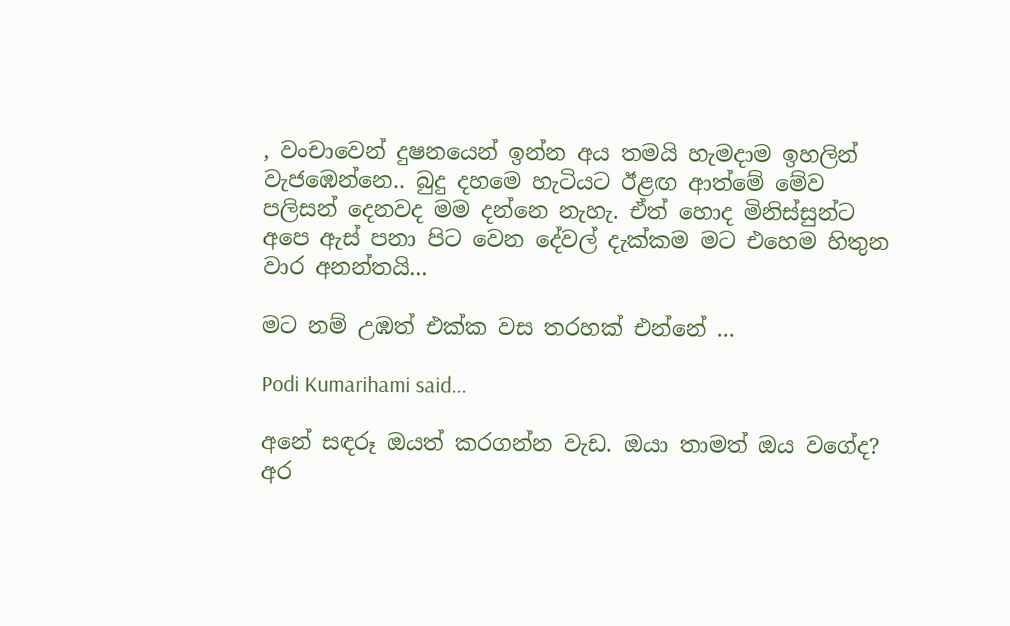, වංචාවෙන් දුෂනයෙන් ඉන්න අය තමයි හැමදාම ඉහලින් වැජඹෙන්නෙ.. බුදු දහමෙ හැටියට ඊළඟ ආත්මේ මේව පලිසන් දෙනවද මම දන්නෙ නැහැ. ඒත් හොද මිනිස්සුන්ට අපෙ ඇස් පනා පිට වෙන දේවල් දැක්කම මට එහෙම හිතුන වාර අනන්තයි...

මට නම් උඹත් එක්ක වස තරහක් එන්නේ ...

Podi Kumarihami said...

අනේ සඳරූ ඔයත් කරගන්න වැඩ. ඔයා තාමත් ඔය වගේද? අර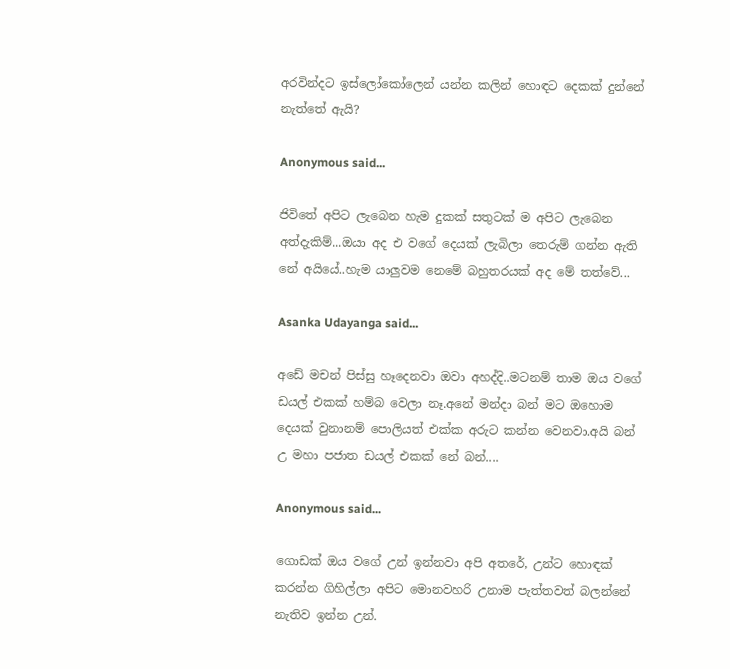අරවින්දට ඉස්ලෝකෝලෙන් යන්න කලින් හොඳට දෙකක් දුන්නේ නැත්තේ ඇයි?

Anonymous said...

ජිවිතේ අපිට ලැබෙන හැම දුකක් සතුටක් ම අපිට ලැබෙන අත්දැකිම්...ඔයා අද එ වගේ දෙයක් ලැබිලා තෙරුම් ගන්න ඇති නේ අයියේ..හැම යාලුවම නෙමේ බහුතරයක් අද මේ තත්වේ...

Asanka Udayanga said...

අඩේ මචන් පිස්සු හෑදෙනවා ඔවා අහද්දි..මටනම් තාම ඔය වගේ ඩයල් එකක් හම්බ වෙලා නෑ.අනේ මන්දා බන් මට ඔහොම දෙයක් වුනානම් පොලියත් එක්ක අරුට කන්න වෙනවා.අයි බන් උ මහා පජාත ඩයල් එකක් නේ බන්....

Anonymous said...

ගොඩක් ඔය වගේ උන් ඉන්නවා අපි අතරේ, උන්ට හොඳක් කරන්න ගිහිල්ලා අපිට මොනවහරි උනාම පැත්තවත් බලන්නේ නැතිව ඉන්න උන්.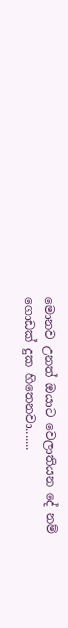මොනව උනත් ඔයාට වෙලාතියන දේ නම් ගොඩක් දුක හිතෙනවා.......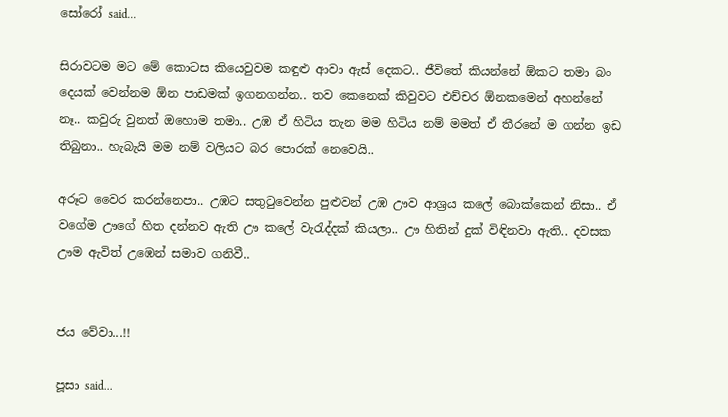සෝරෝ said...

සිරාවටම මට මේ කොටස කියෙවුවම කඳුළු ආවා ඇස් දෙකට.. ජීවිතේ කියන්නේ ඕකට තමා බං දෙයක් වෙන්නම ඕන පාඩමක් ඉගනගන්න.. තව කෙනෙක් කිවුවට එච්චර ඕනකමෙන් අහන්නේ නෑ.. කවුරු වුනත් ඔහොම තමා.. උඹ ඒ හිටිය තැන මම හිටිය නම් මමත් ඒ තීරනේ ම ගන්න ඉඩ තිබුනා.. හැබැයි මම නම් වලියට බර පොරක් නෙවෙයි..

අරූට වෛර කරන්නෙපා.. උඹට සතුටුවෙන්න පුළුවන් උඹ ඌව ආශ්‍රය කලේ බොක්කෙන් නිසා.. ඒ වගේම ඌගේ හිත දන්නව ඇති ඌ කලේ වැරැද්දක් කියලා.. ඌ හිතින් දුක් විඳිනවා ඇති.. දවසක ඌම ඇවිත් උඹෙන් සමාව ගනිවී..


ජය වේවා...!!

පූසා said...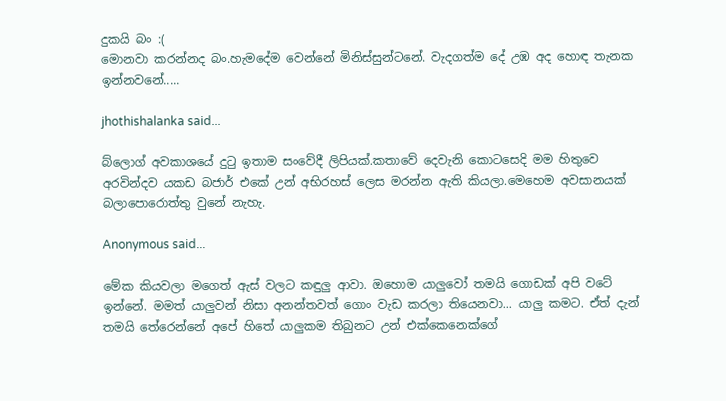දුකයි බං :(
මොනවා කරන්නද බං.හැමදේම වෙන්නේ මිනිස්සුන්ටනේ. වැදගත්ම දේ උඹ අද හොඳ තැනක ඉන්නවනේ.....

jhothishalanka said...

බ්ලොග් අවකාශයේ දුටු ඉතාම සංවේදී ලිපියක්.කතාවේ දෙවැනි කොටසෙදි මම හිතුවෙ අරවින්දව යකඩ බජාර් එකේ උන් අභිරහස් ලෙස මරන්න ඇති කියලා.මෙහෙම අවසානයක් බලාපොරොත්තු වුනේ නැහැ.

Anonymous said...

මේක කියවලා මගෙත් ඇස් වලට කඳුලු ආවා. ඔහොම යාලුවෝ තමයි ගොඩක් අපි වටේ ඉන්නේ. මමත් යාලුවන් නිසා අනන්තවත් ගොං වැඩ කරලා තියෙනවා... යාලු කමට. ඒත් දැන් තමයි තේරෙන්නේ අපේ හිතේ යාලුකම තිබුනට උන් එක්කෙනෙක්ගේ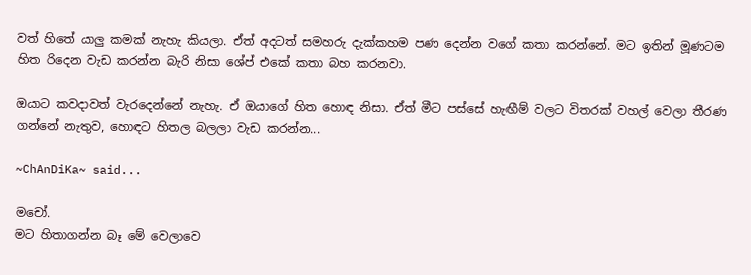වත් හිතේ යාලු කමක් නැහැ කියලා. ඒත් අදටත් සමහරු දැක්කහම පණ දෙන්න වගේ කතා කරන්නේ. මට ඉතින් මූණටම හිත රිදෙන වැඩ කරන්න බැරි නිසා ශේප් එකේ කතා බහ කරනවා.

ඔයාට කවදාවත් වැරදෙන්නේ නැහැ. ඒ ඔයාගේ හිත හොඳ නිසා. ඒත් මීට පස්සේ හැඟීම් වලට විතරක් වහල් වෙලා තීරණ ගන්නේ නැතුව, හොඳට හිතල බලලා වැඩ කරන්න...

~ChAnDiKa~ said...

මචෝ.
මට හිතාගන්න බෑ මේ වෙලාවෙ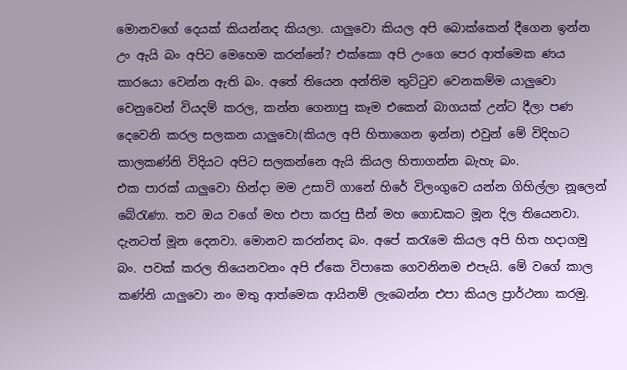මොනවගේ දෙයක් කියන්නද කියලා. යාලුවො කියල අපි බොක්කෙන් දීගෙන ඉන්න උං ඇයි බං අපිට මෙහෙම කරන්නේ? එක්කො අපි උංගෙ පෙර ආත්මෙක ණය කාරයො වෙන්න ඇති බං. අතේ තියෙන අන්තිම තුට්ටුව වෙනකම්ම යාලුවො වෙනුවෙන් වියදම් කරල, කන්න ගෙනාපු කෑම එකෙන් බාගයක් උන්ට දීලා පණ දෙවෙනි කරල සලකන යාලුවො(කියල අපි හිතාගෙන ඉන්න) එවුන් මේ විදිහට කාලකණ්නි විදියට අපිට සලකන්නෙ ඇයි කියල හිතාගන්න බැහැ බං.
එක පාරක් යාලුවො හින්දා මම උසාවි ගානේ හිරේ විලංගුවෙ යන්න ගිහිල්ලා නූලෙන් බේරැණා. තව ඔය වගේ මහ එපා කරපු සීන් මහ ගොඩකට මූන දිල තියෙනවා. දැනටත් මූන දෙනවා. මොනව කරන්නද බං. අපේ කරැමෙ කියල අපි හිත හදාගමු බං. පවක් කරල තියෙනවනං අපි ඒකෙ විපාකෙ ගෙවනිනම එපැයි. මේ වගේ කාල කණ්නි යාලුවො නං මතු ආත්මෙක ආයිනම් ලැබෙන්න එපා කියල ප්‍රාර්ථනා කරමු.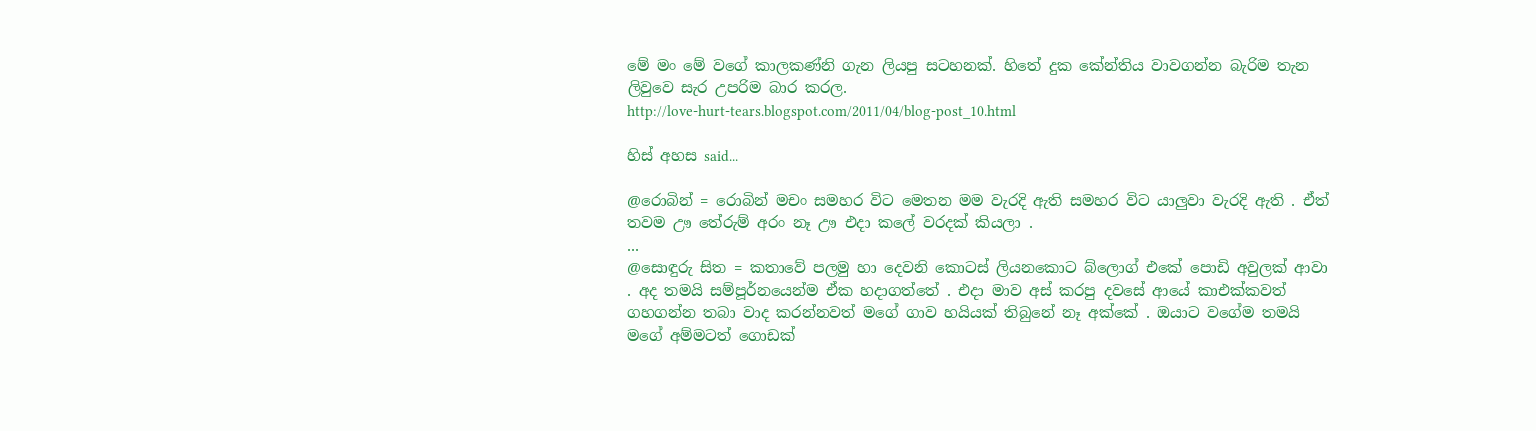මේ මං මේ වගේ කාලකණ්නි ගැන ලියපු සටහනක්. හිතේ දුක කේන්තිය වාවගන්න බැරිම තැන ලිවුවෙ සැර උපරිම බාර කරල.
http://love-hurt-tears.blogspot.com/2011/04/blog-post_10.html

හිස් අහස said...

@රොබින් = රොබින් මචං සමහර විට මෙතන මම වැරදි ඇති සමහර විට යාලුවා වැරදි ඇති . ඒත් තවම ඌ තේරුම් අරං නෑ ඌ එදා කලේ වරදක් කියලා .
...
@සොඳුරු සිත = කතාවේ පලමු හා දෙවනි කොටස් ලියනකොට බ්ලොග් එකේ පොඩි අවුලක් ආවා . අද තමයි සම්පූර්නයෙන්ම ඒක හදාගත්තේ . එදා මාව අස් කරපු දවසේ ආයේ කාඑක්කවත් ගහගන්න තබා වාද කරන්නවත් මගේ ගාව හයියක් තිබුනේ නෑ අක්කේ . ඔයාට වගේම තමයි මගේ අම්මටත් ගොඩක්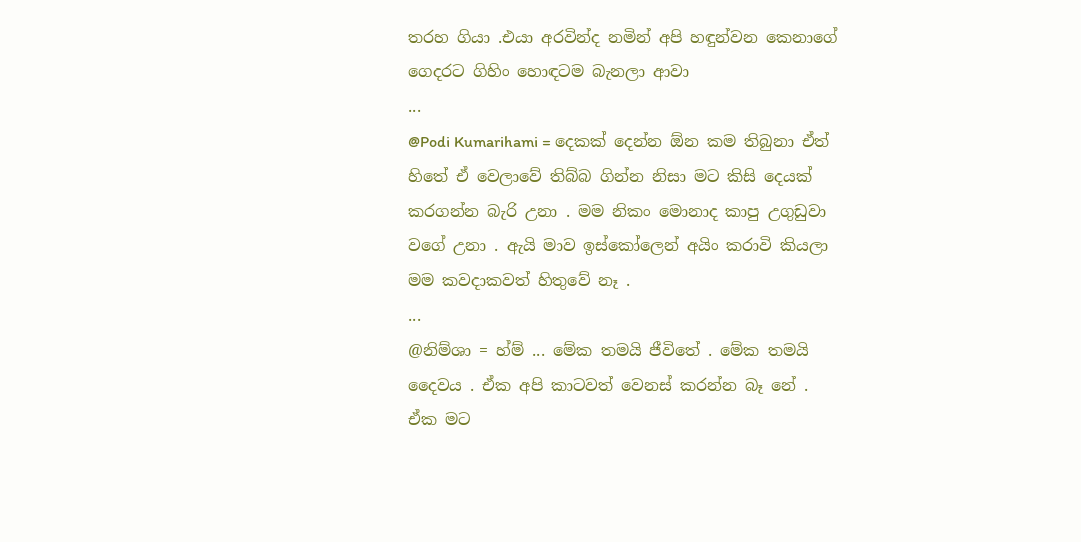තරහ ගියා .එයා අරවින්ද නමින් අපි හඳුන්වන කෙනාගේ ගෙදරට ගිහිං හොඳටම බැනලා ආවා
...
@Podi Kumarihami = දෙකක් දෙන්න ඕන කම තිබුනා ඒත් හිතේ ඒ වෙලාවේ තිබ්බ ගින්න නිසා මට කිසි දෙයක් කරගන්න බැරි උනා . මම නිකං මොනාද කාපු උගුඩුවා වගේ උනා . ඇයි මාව ඉස්කෝලෙන් අයිං කරාවි කියලා මම කවදාකවත් හිතුවේ නෑ .
...
@නිම්ශා = හ්ම් ... මේක තමයි ජීවිතේ . මේක තමයි දෛවය . ඒක අපි කාටවත් වෙනස් කරන්න බෑ නේ . ඒක මට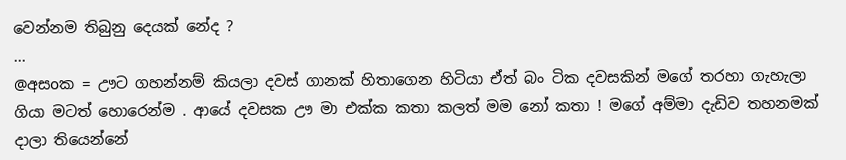වෙන්නම තිබුනු දෙයක් නේද ?
...
@අසoක = ඌට ගහන්නම් කියලා දවස් ගානක් හිතාගෙන හිටියා ඒත් බං ටික දවසකින් මගේ තරහා ගැහැලා ගියා මටත් හොරෙන්ම . ආයේ දවසක ඌ මා එක්ක කතා කලත් මම නෝ කතා ! මගේ අම්මා දැඩිව තහනමක් දාලා තියෙන්නේ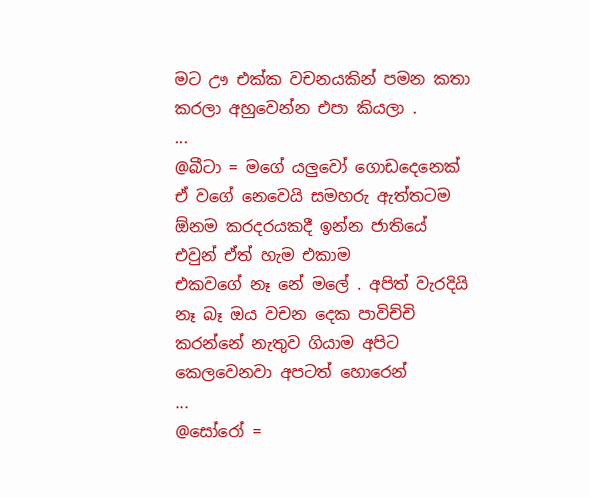මට ඌ එක්ක වචනයකින් පමන කතා කරලා අහුවෙන්න එපා කියලා .
...
@බීටා = මගේ යලුවෝ ගොඩදෙනෙක් ඒ වගේ නෙවෙයි සමහරු ඇත්තටම ඕනම කරදරයකදී ඉන්න ජාතියේ එවුන් ඒත් හැම එකාම
එකවගේ නෑ නේ මලේ . අපිත් වැරදියි නෑ බෑ ඔය වචන දෙක පාවිච්චි කරන්නේ නැතුව ගියාම අපිට කෙලවෙනවා අපටත් හොරෙන්
...
@සෝරෝ =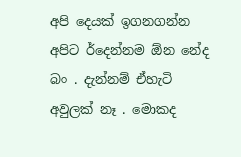අපි දෙයක් ඉගනගන්න අපිට ර්දෙන්නම ඕන නේද බං . දැන්නම් ඒහැටි අවුලක් නෑ . මොකද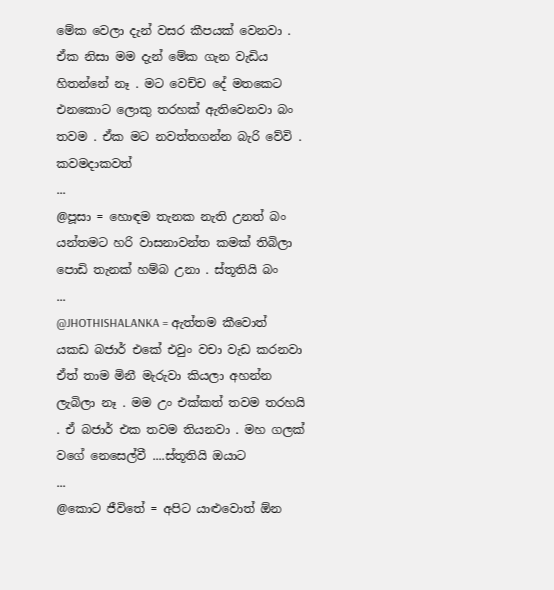මේක වෙලා දැන් වසර කීපයක් වෙනවා . ඒක නිසා මම දැන් මේක ගැන වැඩිය හිතන්නේ නෑ . මට වෙච්ච දේ මතකෙට එනකොට ලොකු තරහක් ඇතිවෙනවා බං තවම . ඒක මට නවත්තගන්න බැරි වේවි . කවමදාකවත්
...
@පූසා = හොඳම තැනක නැති උනත් බං යන්තමට හරි වාසනාවන්ත කමක් තිබිලා පොඩි තැනක් හම්බ උනා . ස්තූතියි බං
...
@JHOTHISHALANKA = ඇත්තම කීවොත් යකඩ බජාර් එකේ එවුං වචා වැඩ කරනවා ඒත් තාම මිනී මැරුවා කියලා අහන්න ලැබිලා නෑ . මම උං එක්කත් තවම තරහයි . ඒ බජාර් එක තවම තියනවා . මහ ගලක් වගේ නෙසෙල්වී ....ස්තූතියි ඔයාට
...
@කොට ජීවිතේ = අපිට යාළුවොත් ඕන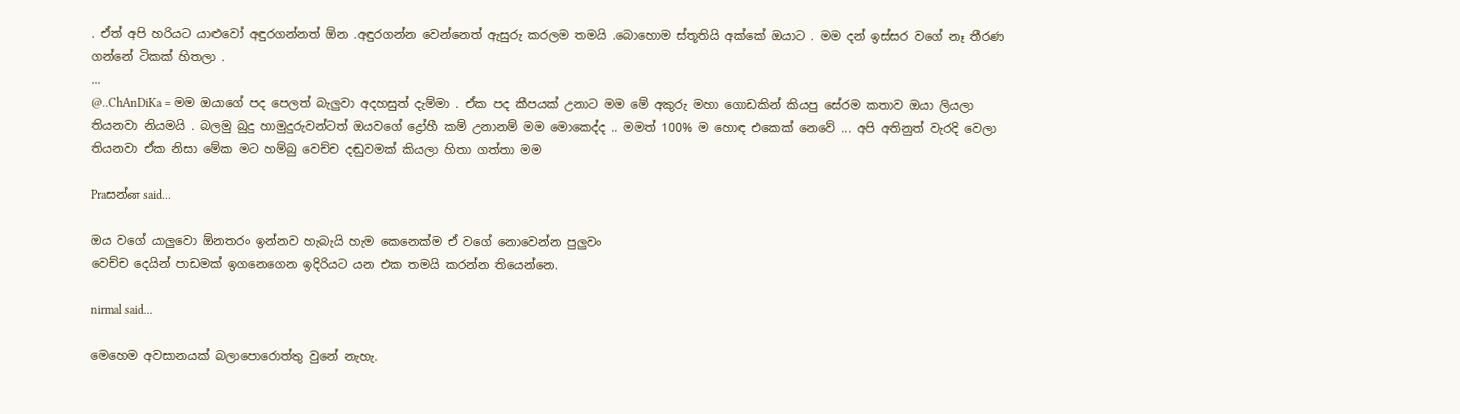. ඒත් අපි හරියට යාළුවෝ අඳුරගන්නත් ඕන .අඳුරගන්න වෙන්නෙත් ඇසුරු කරලම තමයි .බොහොම ස්තූතියි අක්කේ ඔයාට . මම දන් ඉස්සර වගේ නෑ තීරණ ගන්නේ ටිකක් හිතලා .
...
@..ChAnDiKa = මම ඔයාගේ පද පෙලත් බැලුවා අදහසුත් දැම්මා . ඒක පද කීපයක් උනාට මම මේ අකුරු මහා ගොඩකින් කියපු සේරම කතාව ඔයා ලියලා තියනවා නියමයි . බලමු බුදු හාමුදුරුවන්ටත් ඔයවගේ ද්‍රෝහී කම් උනානම් මම මොකෙද්ද .. මමත් 100% ම හොඳ එකෙක් නෙවේ ... අපි අතිනුත් වැරදි වෙලා තියනවා ඒක නිසා මේක මට හම්බු වෙච්ච දඬුවමක් කියලා හිතා ගත්තා මම

Praසන්ன said...

ඔය වගේ යාලුවො ඕනතරං ඉන්නව හැබැයි හැම කෙනෙක්ම ඒ වගේ නොවෙන්න පුලුවං
වෙච්ච දෙයින් පාඩමක් ඉගනෙගෙන ඉදිරියට යන එක තමයි කරන්න තියෙන්නෙ.

nirmal said...

මෙහෙම අවසානයක් බලාපොරොත්තු වුනේ නැහැ.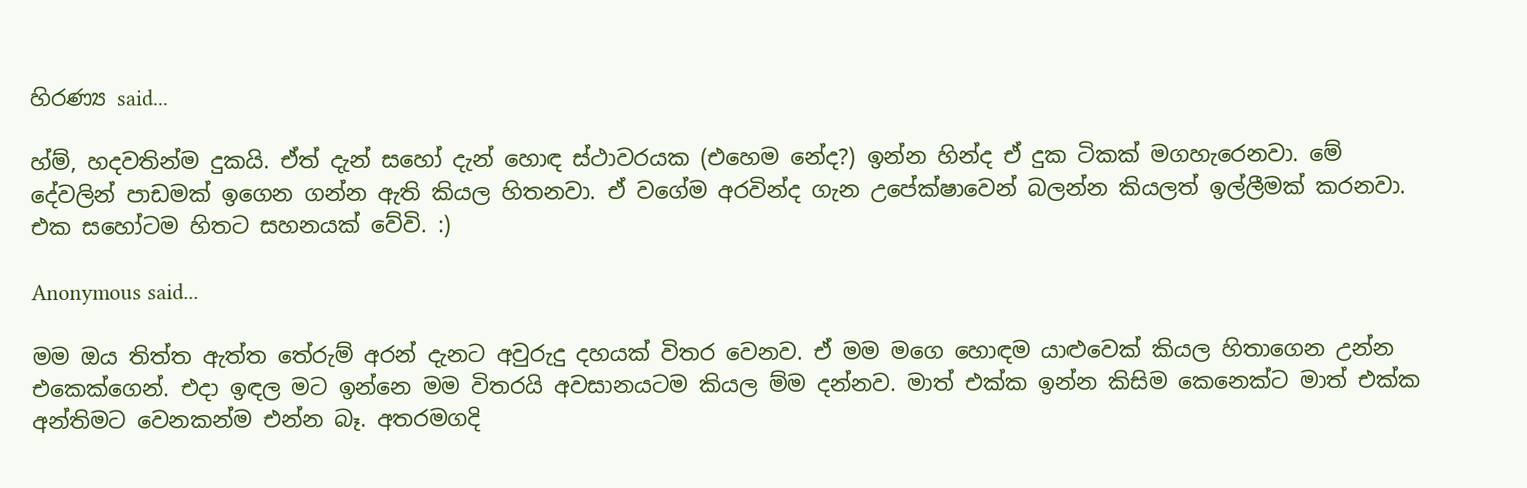හිරණ්‍ය said...

හ්ම්, හදවතින්ම දුකයි. ඒත් දැන් සහෝ දැන් හොඳ ස්ථාවරයක (එහෙම නේද?) ඉන්න හින්ද ඒ දුක ටිකක් මගහැරෙනවා. මේ දේවලින් පාඩමක් ඉගෙන ගන්න ඇති කියල හිතනවා. ඒ වගේම අරවින්ද ගැන උපේක්ෂාවෙන් බලන්න කියලත් ඉල්ලීමක් කරනවා. එක සහෝටම හිතට සහනයක් වේවි. :)

Anonymous said...

මම ඔය තිත්ත ඇත්ත තේරුම් අරන් දැනට අවුරුදු දහයක් විතර වෙනව. ඒ මම මගෙ හොඳම යාළුවෙක් කියල හිතාගෙන උන්න එකෙක්ගෙන්. එදා ඉඳල මට ඉන්නෙ මම විතරයි අවසානයටම කියල ම්ම දන්නව. මාත් එක්ක ඉන්න කිසිම කෙනෙක්ට මාත් එක්ක අන්තිමට වෙනකන්ම එන්න බෑ. අතරමගදි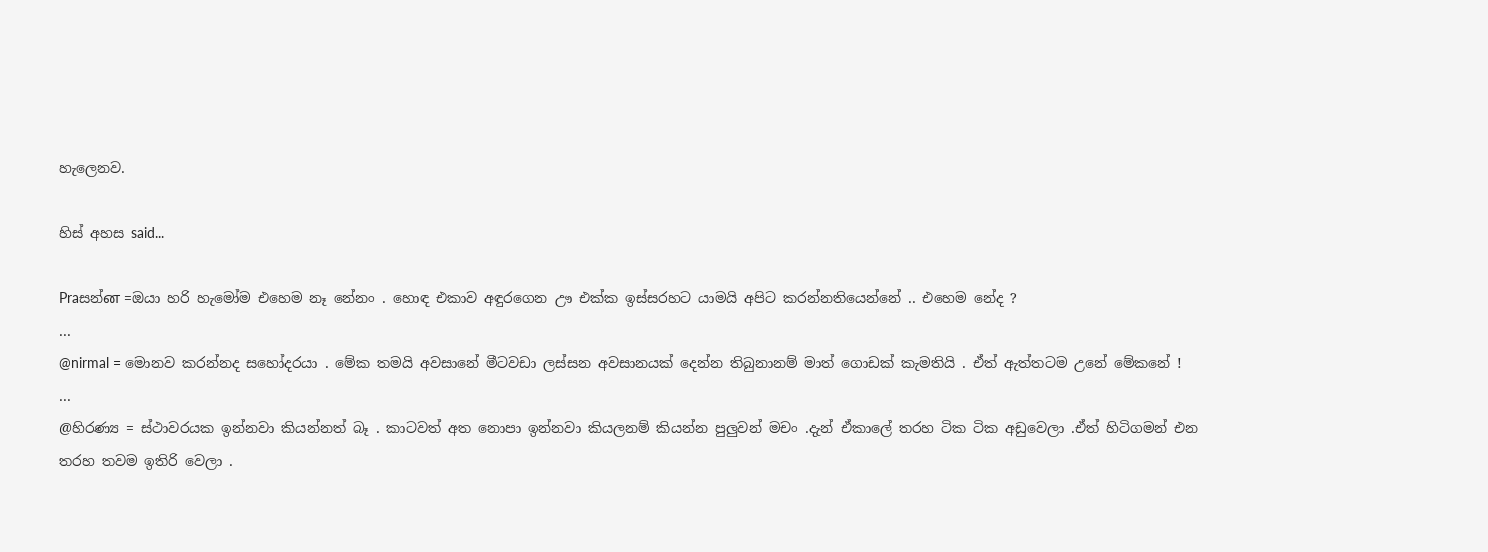හැලෙනව.

හිස් අහස said...

Praසන්ன =ඔයා හරි හැමෝම එහෙම නෑ නේනං . හොඳ එකාව අඳුරගෙන ඌ එක්ක ඉස්සරහට යාමයි අපිට කරන්නතියෙන්නේ .. එහෙම නේද ?
...
@nirmal = මොනව කරන්නද සහෝදරයා . මේක තමයි අවසානේ මීටවඩා ලස්සන අවසානයක් දෙන්න තිබුනානම් මාත් ගොඩක් කැමතියි . ඒත් ඇත්තටම උනේ මේකනේ !
...
@හිරණ්‍ය = ස්ථාවරයක ඉන්නවා කියන්නත් බෑ . කාටවත් අත නොපා ඉන්නවා කියලනම් කියන්න පුලුවන් මචං .දැන් ඒකාලේ තරහ ටික ටික අඩුවෙලා .ඒත් හිටිගමන් එන තරහ තවම ඉතිරි වෙලා .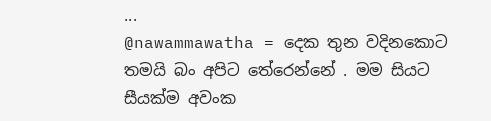...
@nawammawatha = දෙක තුන වදිනකොට තමයි බං අපිට තේරෙන්නේ . මම සියට සීයක්ම අවංක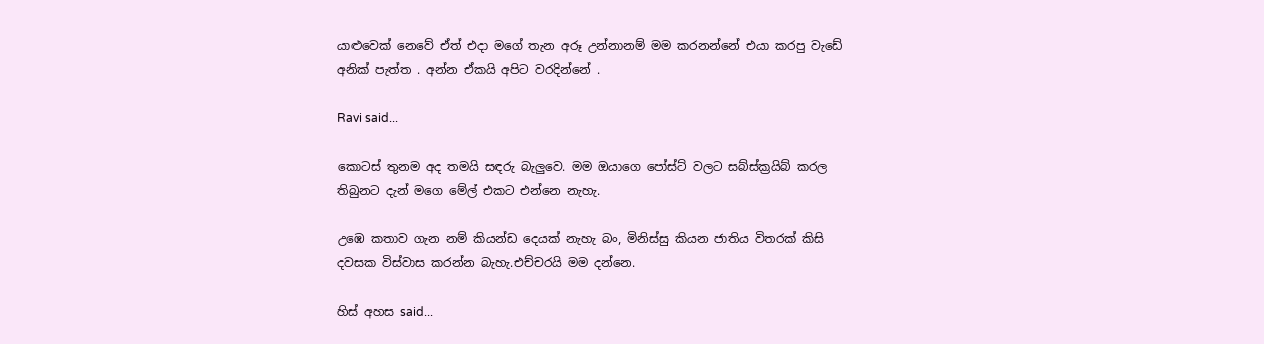යාළුවෙක් නෙවේ ඒත් එදා මගේ තැන අරූ උන්නානම් මම කරනන්නේ එයා කරපු වැඩේ අනික් පැත්ත . අන්න ඒකයි අපිට වරදින්නේ .

Ravi said...

කොටස් තුනම අද තමයි සඳරු බැලුවෙ. මම ඔයාගෙ පෝස්ට් වලට සබ්ස්ක්‍රයිබ් කරල තිබුනට දැන් මගෙ මේල් එකට එන්නෙ නැහැ.

උඹෙ කතාව ගැන නම් කියන්ඩ දෙයක් නැහැ බං, මිනිස්සු කියන ජාතිය විතරක් කිසි දවසක විස්වාස කරන්න බැහැ.එච්චරයි මම දන්නෙ.

හිස් අහස said...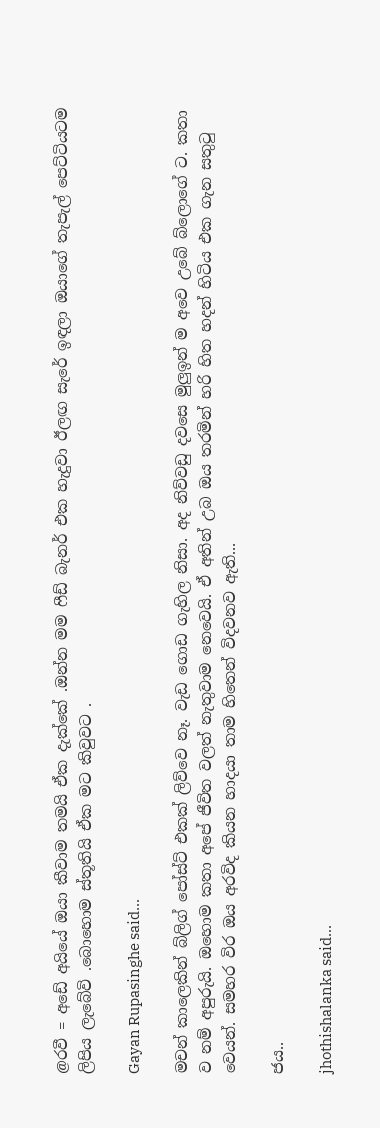@රවී = අඩේ අයියේ ඔයා කීවාම තමයි ඒක දැක්කේ .ඔන්න මම ෆීඩ් බැනර් එක හැදුවා ඊලඟ සැරේ ඉඳලා ඔයාගේ තැපැල් පෙට්ටියටම ලිපිය ලැබේවි .බොහොම ස්තූතියි ඒක මට කිවුවට .

Gayan Rupasinghe said...

මචන් කාලෙකින් බ්ලිග් පෝස්ට් එකක් ලිව්වෙ නෑ. වැඩ ගොඩ ගැහිල නිසා. අද නිව්වඩු දවසෙ මුලුඉන් ම අවෙ උබේ බ්ලොගේ ට. කතා ව නම් අපුරුයි. ඔහොම කතා අපේ ජීවිත වලත් නැතුවාම නෙවෙයි. ඒ අතින් උබ ඔය තරමින් හරි හිත හදන් හිටිය එක ගැන සතුටු වෙයන්. සමහර විර ඔය අරවිද කියන හාදයා තාම හිතෙන් විදවනව ඇති...

ජය..

jhothishalanka said...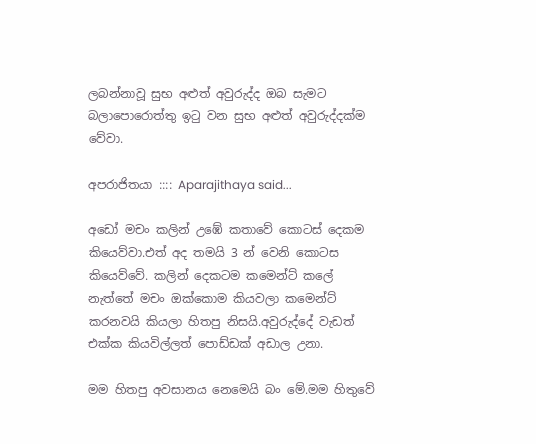ලබන්නාවූ සුභ අළුත් අවුරුද්ද ඔබ සැමට බලාපොරොත්තු ඉටු වන සුභ අළුත් අවුරුද්දක්ම වේවා.

අපරාජිතයා :::: Aparajithaya said...

අඩෝ මචං කලින් උඹේ කතාවේ කොටස් දෙකම කියෙව්වා.එත් අද තමයි 3 න් වෙනි කොටස කියෙව්වේ. කලින් දෙකටම කමෙන්ට් කලේ නැත්තේ මචං ඔක්කොම කියවලා කමෙන්ට් කරනවයි කියලා හිතපු නිසයි.අවුරුද්දේ වැඩත් එක්ක කියවිල්ලත් පොඩ්ඩක් අඩාල උනා.

මම හිතපු අවසානය නෙමෙයි බං මේ.මම හිතුවේ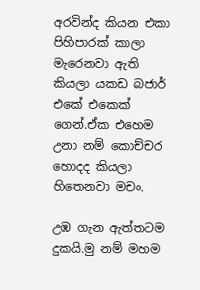අරවින්ද කියන එකා පිහිපාරක් කාලා මැරෙනවා ඇති කියලා යකඩ බජාර් එකේ එකෙක් ගෙන්.ඒක එහෙම උනා නම් කොච්චර හොදද කියලා හිතෙනවා මචං.

උඹ ගැන ඇත්තටම දුකයි.මු නම් මහම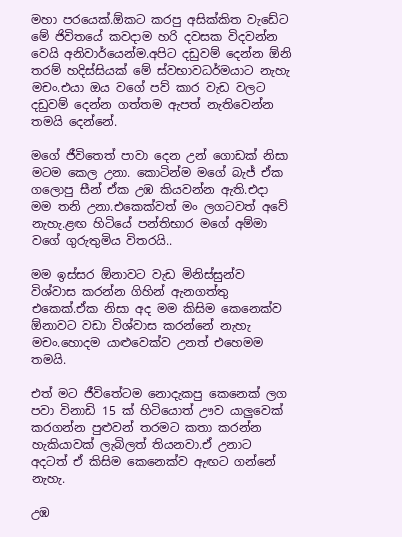මහා පරයෙක්.ඕකට කරපු අසික්කිත වැඩේට මේ ජිවිතයේ කවදාම හරි දවසක විදවන්න වෙයි අනිවාර්යෙන්ම.අපිට දඩුවම් දෙන්න ඕනි තරම් හදිස්සියක් මේ ස්වභාවධර්මයාට නැහැ මචං.එයා ඔය වගේ පව් කාර වැඩ වලට දඩුවම් දෙන්න ගත්තම ඇපත් නැතිවෙන්න තමයි දෙන්නේ.

මගේ ජීවිතෙත් පාවා දෙන උන් ගොඩක් නිසා මටම කෙල උනා. කොටින්ම මගේ බැජ් ඒක ගලොපු සීන් ඒක උඹ කියවන්න ඇති.එදා මම තනි උනා.එකෙක්වත් මං ලගටවත් අවේ නැහැ.ළඟ හිටියේ පන්තිභාර මගේ අම්මා වගේ ගුරුතුමිය විතරයි..

මම ඉස්සර ඕනාවට වැඩ මිනිස්සුන්ව විශ්වාස කරන්න ගිහින් ඇනගත්තු එකෙක්.ඒක නිසා අද මම කිසිම කෙනෙක්ව ඕනාවට වඩා විශ්වාස කරන්නේ නැහැ මචං.හොදම යාළුවෙක්ව උනත් එහෙමම තමයි.

එත් මට ජීවිතේටම නොදැකපු කෙනෙක් ලග පවා විනාඩි 15 ක් හිටියොත් ඌව යාලුවෙක් කරගන්න පුළුවන් තරමට කතා කරන්න හැකියාවක් ලැබිලත් තියනවා.ඒ උනාට අදටත් ඒ කිසිම කෙනෙක්ව ඇඟට ගන්නේ නැහැ.

උඹ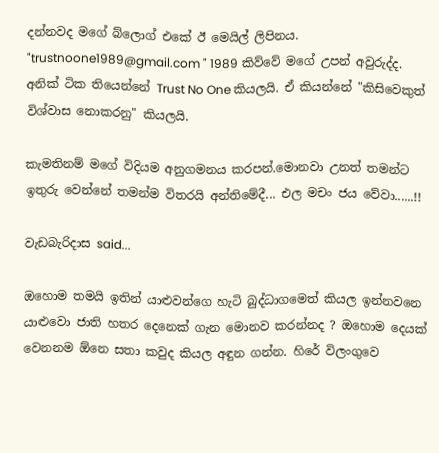දන්නවද මගේ බ්ලොග් එකේ ඊ මෙයිල් ලිපිනය. "trustnoone1989@gmail.com " 1989 කිව්වේ මගේ උපන් අවුරුද්ද. අනික් ටික තියෙන්නේ Trust No One කියලයි. ඒ කියන්නේ "කිසිවෙකුත් විශ්වාස නොකරනු" කියලයි.

කැමතිනම් මගේ විදියම අනුගමනය කරපන්.මොනවා උනත් තමන්ට ඉතුරු වෙන්නේ තමන්ම විතරයි අන්තිමේදී... එල මචං ජය වේවා......!!

වැඩබැරිදාස said...

ඔහොම තමයි ඉතින් යාළුවන්ගෙ හැටි බුද්ධාගමෙත් කියල ඉන්නවනෙ යාළුවො ජාති හතර දෙනෙක් ගැන මොනව කරන්නද ? ඔහොම දෙයක් වෙනනම ඕනෙ සතා කවුද කියල අඳුන ගන්න. හිරේ විලංගුවෙ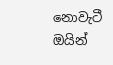නොවැටී ඔයින්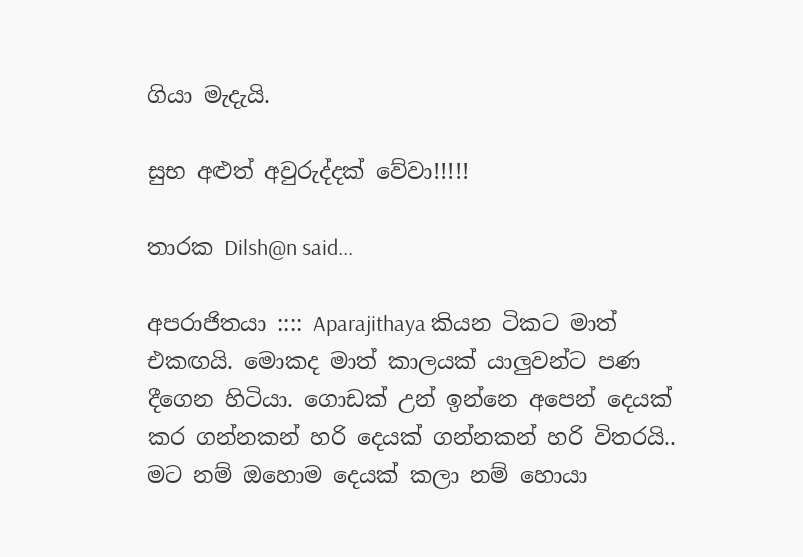ගියා මැදැයි.

සුභ අළුත් අවුරුද්දක් වේවා!!!!!

තාරක Dilsh@n said...

අපරාජිතයා :::: Aparajithaya කියන ටිකට මාත් එකඟයි. මොකද මාත් කාලයක් යාලුවන්ට පණ දීගෙන හි‍ටියා. ගොඩක් උන් ඉන්නෙ අපෙන් දෙයක් කර ගන්නකන් හරි දෙයක් ගන්නකන් හරි විතරයි..
මට නම් ‍ඔහොම දෙයක් කලා නම් හොයා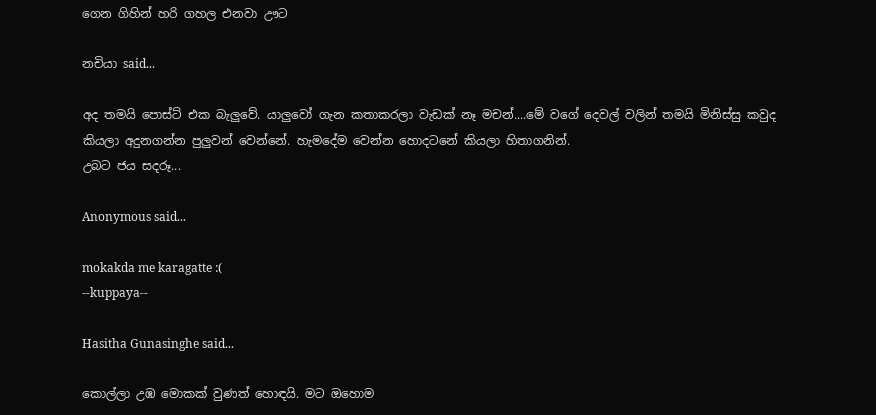ගෙන ගිහින් හරි ගහල එනවා ඌට

නචියා said...

අද තමයි පොස්ට් එක බැලුවේ. යාලුවෝ ගැන කතාකරලා වැඩක් නෑ මචන්....මේ වගේ දෙවල් වලින් තමයි මිනිස්සු කවුද කියලා අදුනගන්න පුලුවන් වෙන්නේ. හැමදේම වෙන්න හොදටනේ කියලා හිතාගනින්.
උබට ජය සදරූ...

Anonymous said...

mokakda me karagatte :(
--kuppaya--

Hasitha Gunasinghe said...

කොල්ලා උඹ මොකක් වුණත් හොඳයි. මට ඔහොම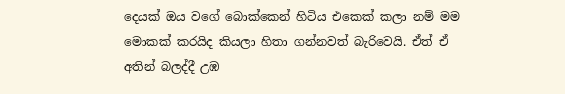දෙයක් ඔය වගේ බොක්කෙන් හිටිය එකෙක් කලා නම් මම මොකක් කරයිද කියලා හිතා ගන්නවත් බැරිවෙයි. ඒත් ඒ අතින් බලද්දී උඹ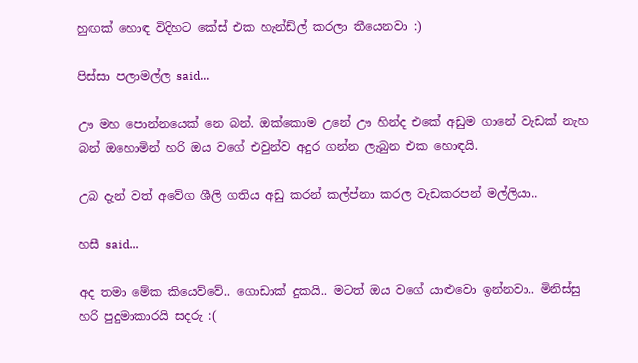හුඟක් හොඳ විදිහට කේස් එක හැන්ඩ්ල් කරලා තීයෙනවා :)

පිස්සා පලාමල්ල said...

ඌ මහ පොන්නයෙක් නෙ බන්. ඔක්කොම උනේ ඌ හින්ද එකේ අඩුම ගානේ වැඩක් නැහ බන් ඔහොමින් හරි ඔය වගේ එවුන්ව අදුර ගන්න ලැබුන එක හොඳයි.

උබ දැන් වත් අවේග ශීලි ගතිය අඩු කරන් කල්ප්නා කරල වැඩකරපන් මල්ලියා..

හසී said...

අද තමා මේක කියෙව්වේ.. ගොඩාක් දුකයි.. මටත් ඔය වගේ යාළුවො ඉන්නවා.. මිනිස්සු හරි පුදුමාකාරයි සදරු :(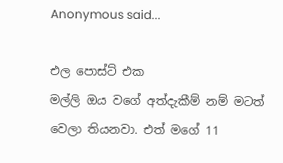Anonymous said...

එල පොස්ට් එක
මල්ලි ඔය වගේ අත්දැකීම් නම් මටත් වෙලා තියනවා. එත් මගේ 11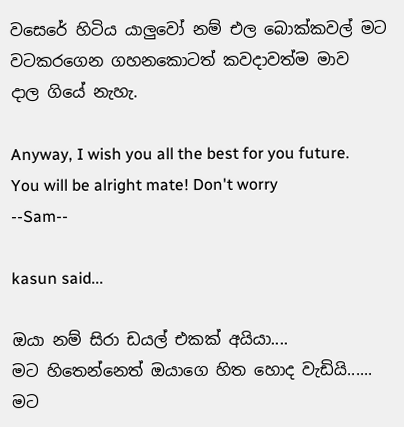වසෙරේ හිටිය යාලුවෝ නම් එල බොක්කවල් මට වටකරගෙන ගහනකොටත් කවදාවත්ම මාව
දාල ගියේ නැහැ.

Anyway, I wish you all the best for you future. You will be alright mate! Don't worry
--Sam--

kasun said...

ඔයා නම් සිරා ඩයල් එකක් අයියා....
මට හිතෙන්නෙත් ඔයාගෙ හිත හොද වැඩියි......
මට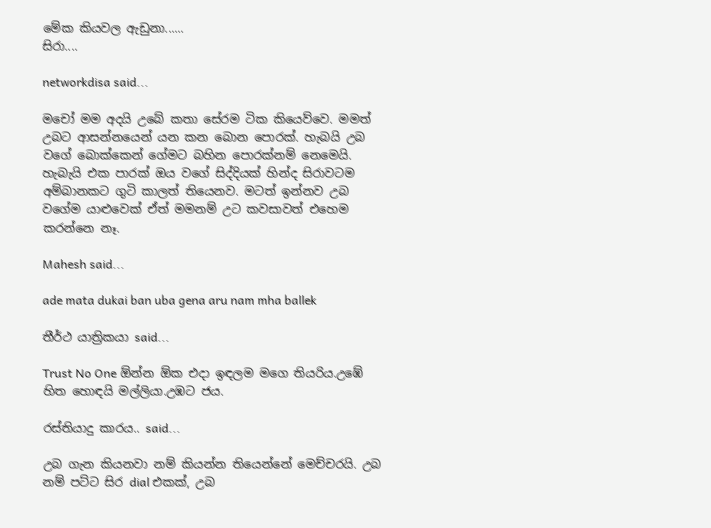මේක කියවල ඇඩුනා......
සිරා....

networkdisa said...

මචෝ මම අදයි උබේ කතා සේරම ටික කියෙව්වෙ. මමත් උබට ආසන්නයෙන් යන කන බොන පොරක්. හැබයි උබ වගේ බොක්කෙන් ගේමට බහින පොරක්නම් නෙමෙයි. හැබැයි එක පාරක් ඔය වගේ සිද්දියක් හින්ද සිරාවටම අම්බානකට ගුටි කාලත් තියෙනව. මටත් ඉන්නව උබ වගේම යාළුවෙක් ඒත් මමනම් උට කවසාවත් එහෙම කරන්නෙ නෑ.

Mahesh said...

ade mata dukai ban uba gena aru nam mha ballek

තීර්ථ යාත්‍රිකයා said...

Trust No One ඕන්න ඕක එදා ඉඳලම මගෙ තියරිය.උඹේ හිත හොඳයි මල්ලියා.උඹට ජය.

රස්තියාදු කාරය.. said...

උබ ගැන කියනවා නම් කියන්න තියෙන්නේ මෙච්චරයි. උබ නම් පට්ට සිර dial එකක්, උබ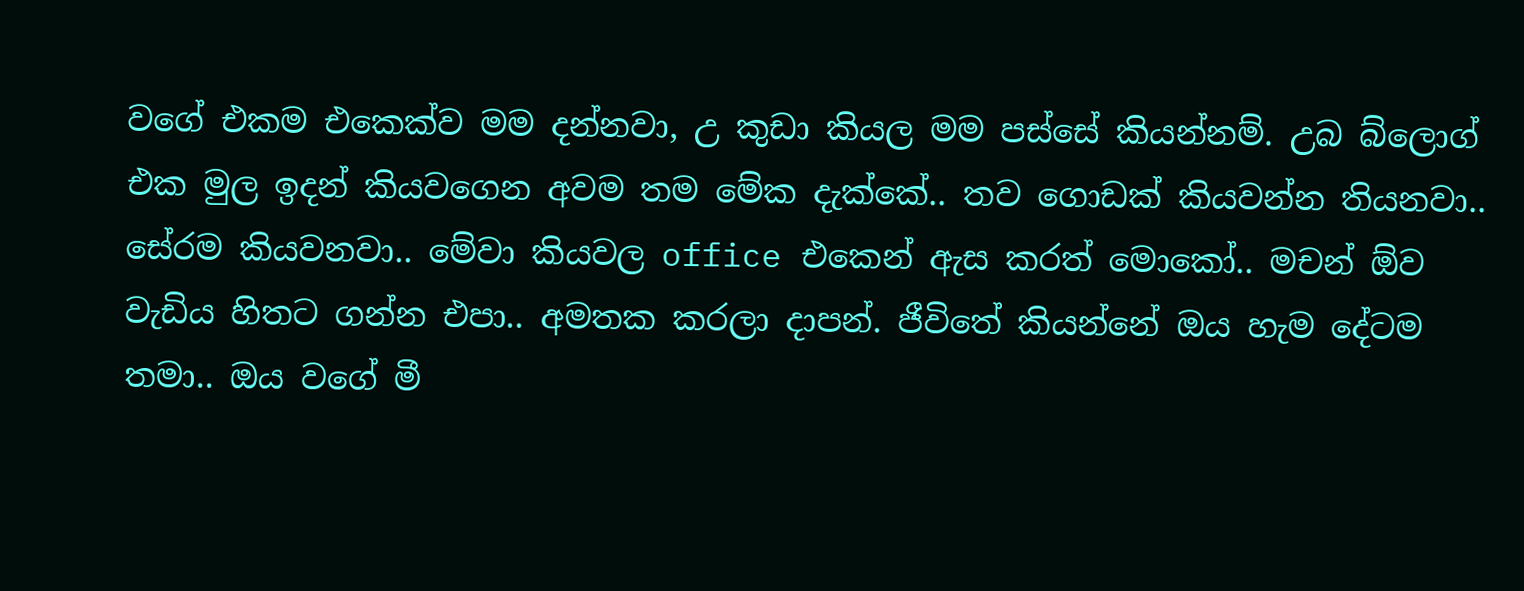වගේ එකම එකෙක්ව මම දන්නවා, උ කුඩා කියල මම පස්සේ කියන්නම්. උබ බ්ලොග් එක මුල ඉදන් කියවගෙන අවම තම මේක දැක්කේ.. තව ගොඩක් කියවන්න තියනවා..
සේරම කියවනවා.. මේවා කියවල office එකෙන් ඇස කරත් මොකෝ.. මචන් ඕව වැඩිය හිතට ගන්න එපා.. අමතක කරලා දාපන්. ජීවිතේ කියන්නේ ඔය හැම දේටම තමා.. ඔය වගේ මී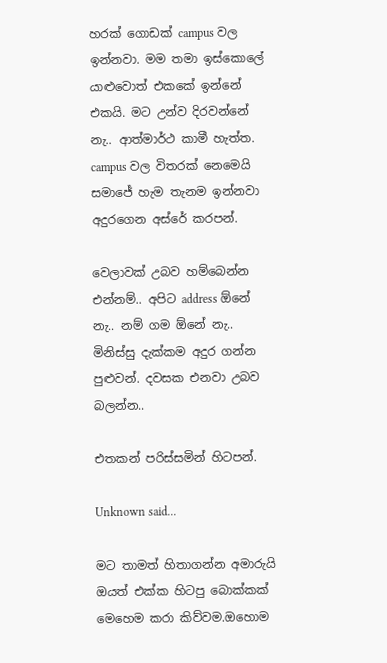හරක් ගොඩක් campus වල ඉන්නවා. මම තමා ඉස්කොලේ යාළුවොත් එකකේ ඉන්නේ එකයි. මට උන්ව දිරවන්නේ නැ.. ආත්මාර්ථ කාමී හැත්ත. campus වල විතරක් නෙමෙයි සමාජේ හැම තැනම ඉන්නවා අදුරගෙන අස්රේ කරපන්.

වෙලාවක් උබව හම්බෙන්න එන්නම්.. අපිට address ඕනේ නැ.. නම් ගම ඕනේ නැ.. මිනිස්සු දැක්කම අදුර ගන්න පුළුවන්. දවසක එනවා උබව බලන්න..

එතකන් පරිස්සමින් හිටපන්.

Unknown said...

මට තාමත් හිතාගන්න අමාරුයි ඔයත් එක්ක හිටපු බොක්කක් මෙහෙම කරා කිව්වම.ඔහොම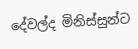දේවල්ද මිනිස්සුන්ට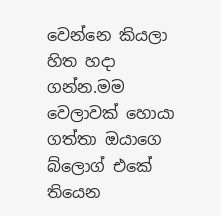වෙන්නෙ කියලා හිත හදා ගන්න.මම වෙලාවක් හොයා ගත්තා ඔයාගෙ බ්ලොග් එකේ තියෙන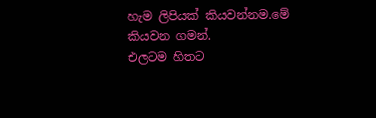හැම ලිපියක් කියවන්නම.මේ කියවන ගමන්.
එලටම හිතට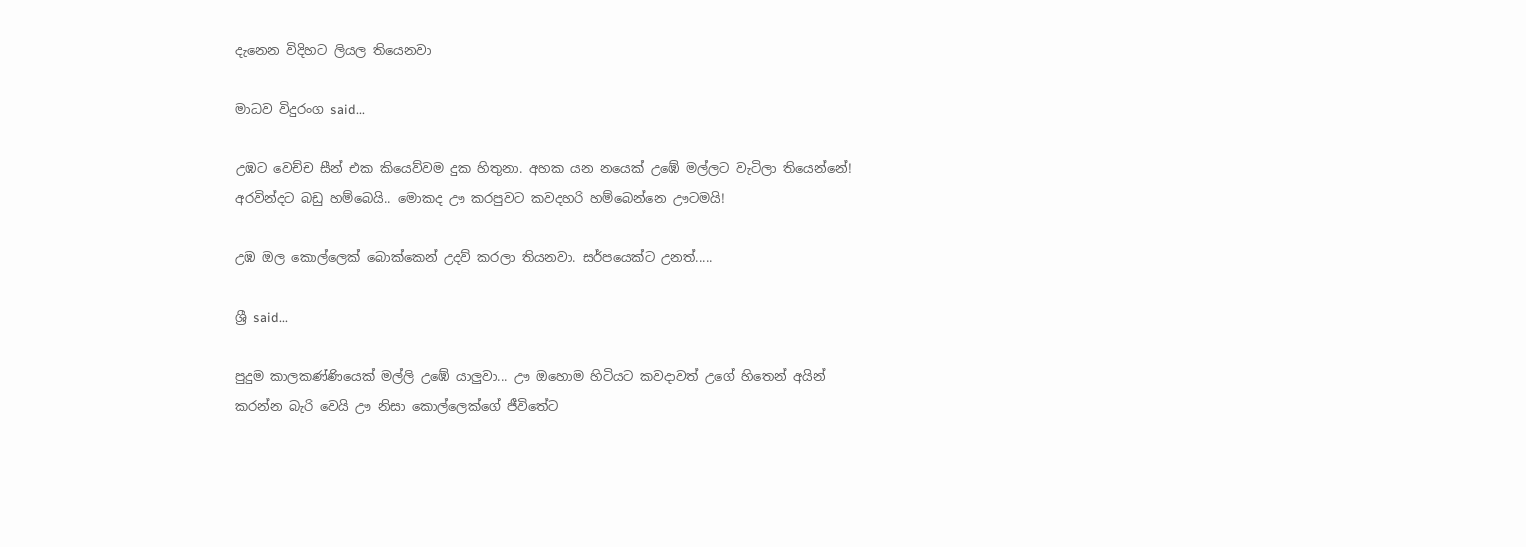දැනෙන විදිහට ලියල තියෙනවා

මාධව විදුරංග said...

උඹට වෙච්ච සීන් එක කියෙව්වම දුක හිතුනා. අහක යන නයෙක් උඹේ මල්ලට වැටිලා තියෙන්නේ! අරවින්දට බඩු හම්බෙයි.. මොකද ඌ කරපුවට කවදහරි හම්බෙන්නෙ ඌටමයි!

උඹ ඔල කොල්ලෙක් බොක්කෙන් උදව් කරලා තියනවා. සර්පයෙක්ට උනත්.....

ශ්‍රී said...

පුදුම කාලකණ්ණියෙක් මල්ලි උඹේ යාලුවා... ඌ ඔහොම හිටියට කවදාවත් උගේ හිතෙන් අයින් කරන්න බැරි වෙයි ඌ නිසා කොල්ලෙක්ගේ ජීවිතේට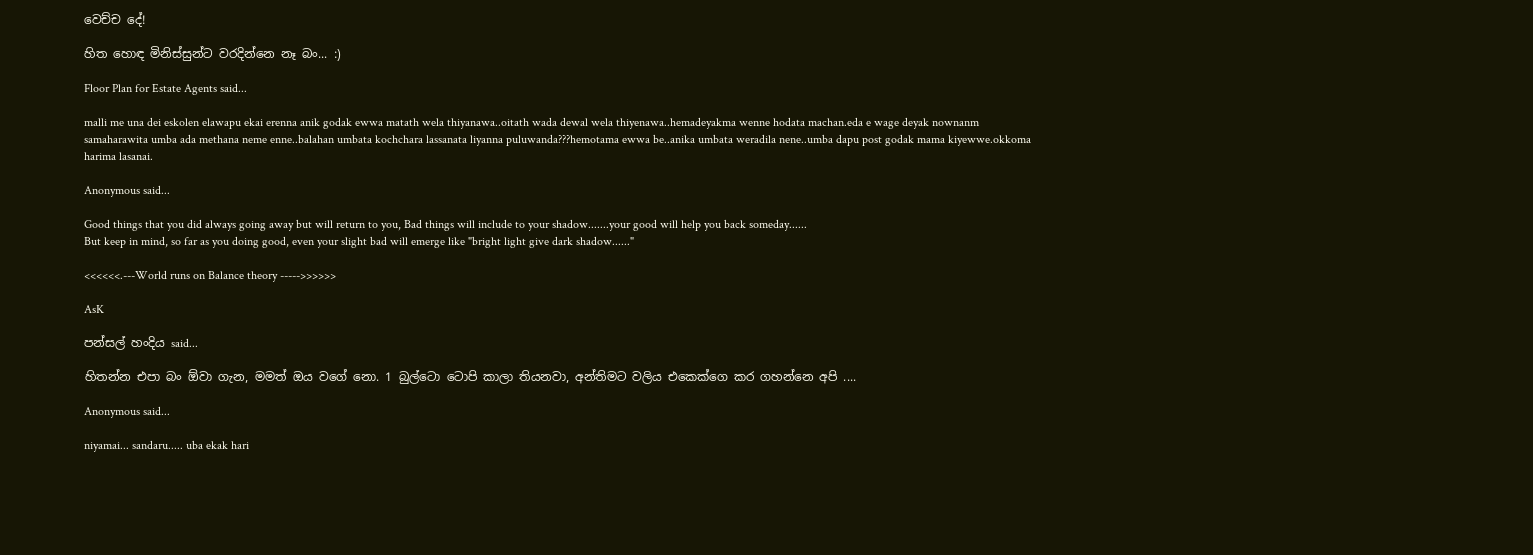වෙච්ච දේ!

හිත හොඳ මිනිස්සුන්ට වරදින්නෙ නෑ බං... :)

Floor Plan for Estate Agents said...

malli me una dei eskolen elawapu ekai erenna anik godak ewwa matath wela thiyanawa..oitath wada dewal wela thiyenawa..hemadeyakma wenne hodata machan.eda e wage deyak nownanm samaharawita umba ada methana neme enne..balahan umbata kochchara lassanata liyanna puluwanda???hemotama ewwa be..anika umbata weradila nene..umba dapu post godak mama kiyewwe.okkoma harima lasanai.

Anonymous said...

Good things that you did always going away but will return to you, Bad things will include to your shadow.......your good will help you back someday......
But keep in mind, so far as you doing good, even your slight bad will emerge like "bright light give dark shadow......"

<<<<<<.---World runs on Balance theory ----->>>>>>

AsK

පන්සල් හංදිය said...

හිතන්න එපා බං ඕවා ගැන, මමත් ඔය වගේ නො‍. 1 බුල්ටො ටොපි කාලා තියනවා, අන්තිමට වලිය එකෙක්ගෙ කර ගහන්නෙ අපි ....

Anonymous said...

niyamai... sandaru..... uba ekak hari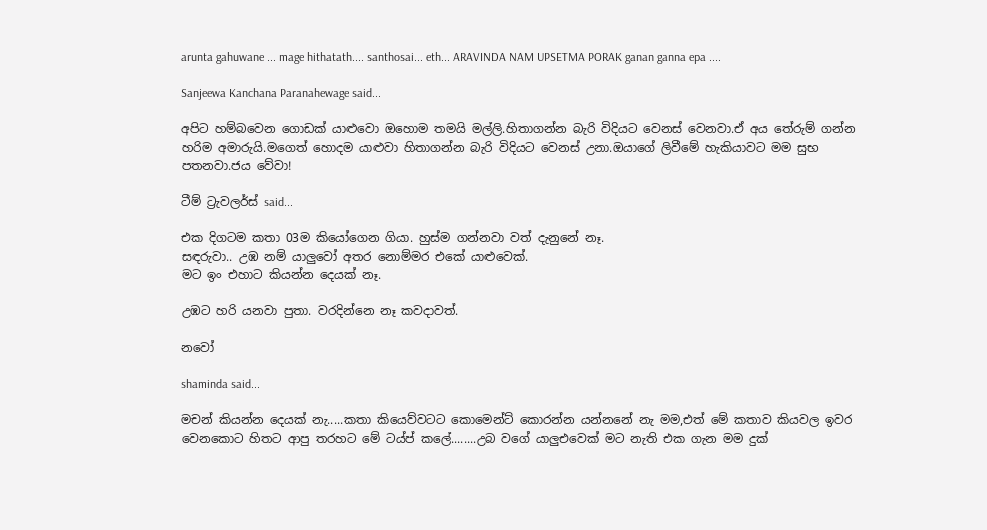arunta gahuwane ... mage hithatath.... santhosai... eth... ARAVINDA NAM UPSETMA PORAK ganan ganna epa ....

Sanjeewa Kanchana Paranahewage said...

අපිට හම්බවෙන ගොඩක් යාළුවො ඔහොම තමයි මල්ලි.හිතාගන්න බැරි විදියට වෙනස් වෙනවා.ඒ අය තේරුම් ගන්න හරිම අමාරුයි.මගෙත් හොදම යාළුවා හිතාගන්න බැරි විදියට වෙනස් උනා.ඔයාගේ ලිවීමේ හැකියාවට මම සුභ පතනවා.ජය වේවා!

ටීම් ට්‍රැවලර්ස් said...

එක දිගටම කතා 03ම කියෝගෙන ගියා. හුස්ම ගන්නවා වත් දැනුනේ නෑ.
සඳරුවා.. උඹ නම් යාලුවෝ අතර නොම්මර එකේ යාළුවෙක්.
මට ඉං එහාට කියන්න දෙයක් නෑ.

උඹට හරි යනවා පුතා. වරදින්නෙ නෑ කවදාවත්.

නවෝ

shaminda said...

මචන් කියන්න දෙයක් නැ.....කතා කියෙව්වටට කොමෙන්ට් කොරන්න යන්නනේ නැ මම,එත් මේ කතාව කියවල ඉවර වෙනකොට හිතට ආපු තරහට මේ ටය්ප් කලේ........උබ වගේ යාලුඑවෙක් මට නැති එක ගැන මම දුක්‌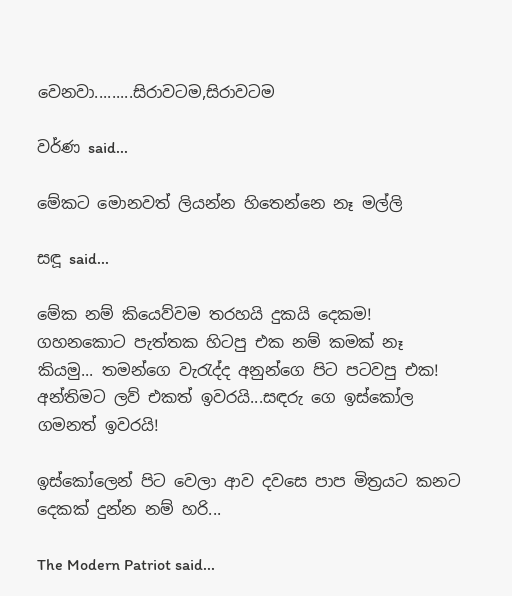වෙනවා.........සිරාවටම,සිරාවටම

වර්ණ said...

මේකට මොනවත් ලියන්න හිතෙන්නෙ නෑ මල්ලි

සඳූ said...

මේක නම් කියෙව්වම තරහයි දුකයි දෙකම! ගහනකොට පැත්තක හිටපු එක නම් කමක් නෑ කියමු... තමන්ගෙ වැරැද්ද අනුන්ගෙ පිට පටවපු එක! අන්තිමට ලව් එකත් ඉවරයි...සඳරු ගෙ ඉස්කෝල ගමනත් ඉවරයි!

ඉස්කෝලෙන් පිට වෙලා ආව දවසෙ පාප මිත්‍රයට කනට දෙකක් දුන්න නම් හරි...

The Modern Patriot said...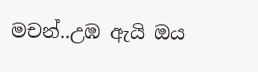මචන්..උඹ ඇයි ඔය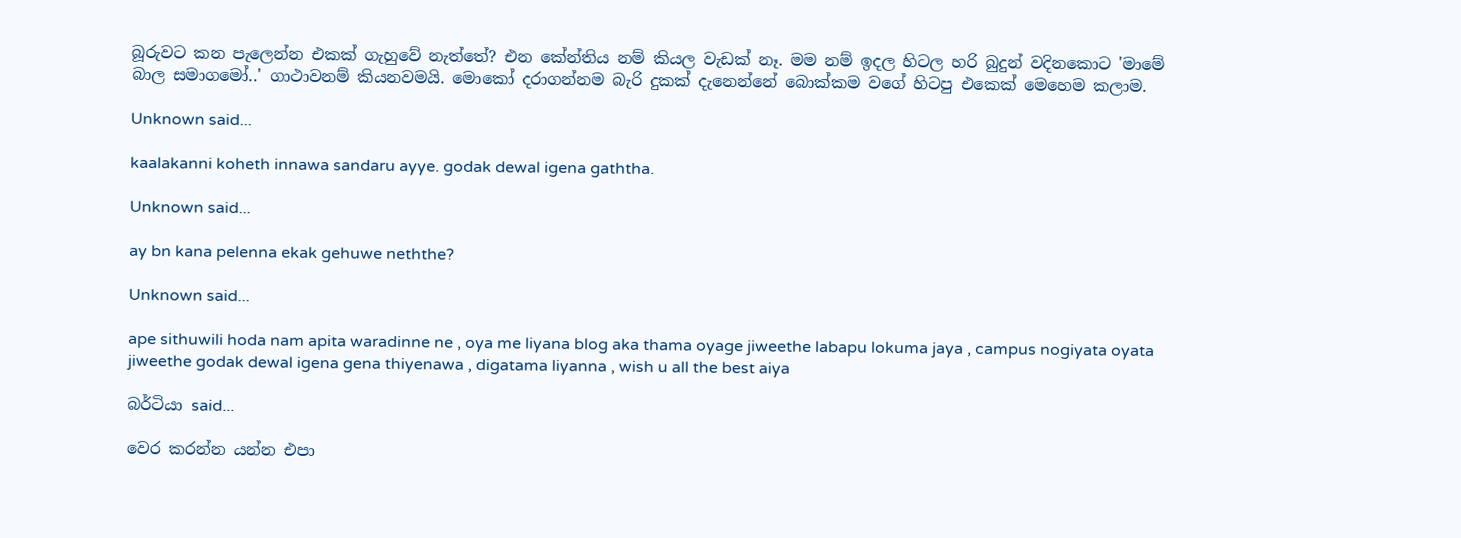බූරුවට කන පැලෙන්න එකක් ගැහුවේ නැත්තේ? එන කේන්තිය නම් කියල වැඩක් නෑ. මම නම් ඉදල හිටල හරි බුදුන් වදිනකොට 'මාමේ බාල සමාගමෝ..' ගාථාවනම් කියනවමයි. මොකෝ දරාගන්නම බැරි දුකක් දැනෙන්නේ බොක්කම වගේ හිටපු එකෙක් මෙහෙම කලාම.

Unknown said...

kaalakanni koheth innawa sandaru ayye. godak dewal igena gaththa.

Unknown said...

ay bn kana pelenna ekak gehuwe neththe?

Unknown said...

ape sithuwili hoda nam apita waradinne ne , oya me liyana blog aka thama oyage jiweethe labapu lokuma jaya , campus nogiyata oyata jiweethe godak dewal igena gena thiyenawa , digatama liyanna , wish u all the best aiya

බර්ටියා said...

වෙර කරන්න යන්න එපා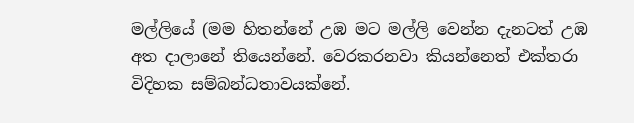මල්ලියේ (මම හිතන්නේ උඹ මට මල්ලි වෙන්න දැනටත් උඹ අත දාලානේ තියෙන්නේ. වෙරකරනවා කියන්නෙත් එක්තරා විදිහක සම්බන්ධතාවයක්නේ.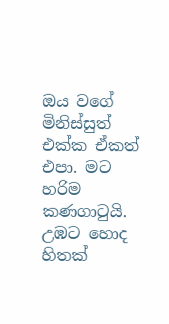ඔය වගේ මිනිස්සුත් එක්ක ඒකත් එපා. මට හරිම කණගාටුයි. උඹට හොද හිතක්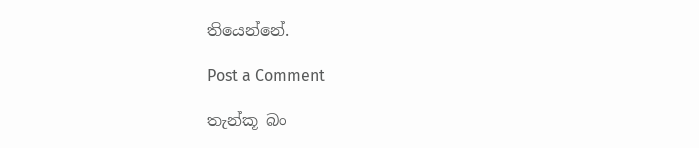තියෙන්නේ.

Post a Comment

තැන්කූ බං